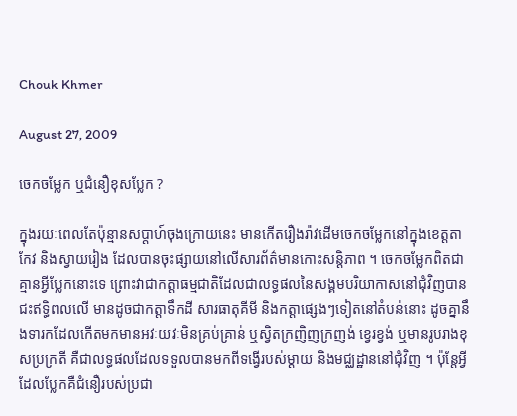Chouk Khmer

August 27, 2009

ចេកចម្លែក ឬជំនឿខុសប្លែក ?

ក្នុងរយៈពេលតែប៉ុន្មានសប្តាហ៍ចុងក្រោយនេះ មានកើតរឿងរ៉ាវដើមចេកចម្លែកនៅក្នុងខេត្តតាកែវ និងស្វាយរៀង ដែលបានចុះផ្សាយនៅលើសារព័ត៌មានកោះសន្ដិភាព ។ ចេកចម្លែកពិតជាគ្មានអ្វីប្លែកនោះទេ ព្រោះវាជាកត្តាធម្មជាតិដែលជាលទ្ធផលនៃសង្គមបរិយាកាសនៅជុំវិញបានជះឥទ្ធិពលលើ មានដូចជាកត្តាទឹកដី សារធាតុគីមី និងកត្តាផ្សេងៗទៀតនៅតំបន់នោះ ដូចគ្នានឹងទារកដែលកើតមកមានអវៈយវៈមិនគ្រប់គ្រាន់ ឬស្វិតក្រញិញក្រញង់ ខ្វេរខ្វង់ ឬមានរូបរាងខុសប្រក្រតី គឺជាលទ្ធផលដែលទទួលបានមកពីទង្វើរបស់ម្ដាយ និងមជ្ឈដ្ឋាននៅជុំវិញ ។ ប៉ុន្តែអ្វីដែលប្លែកគឺជំនឿរបស់ប្រជា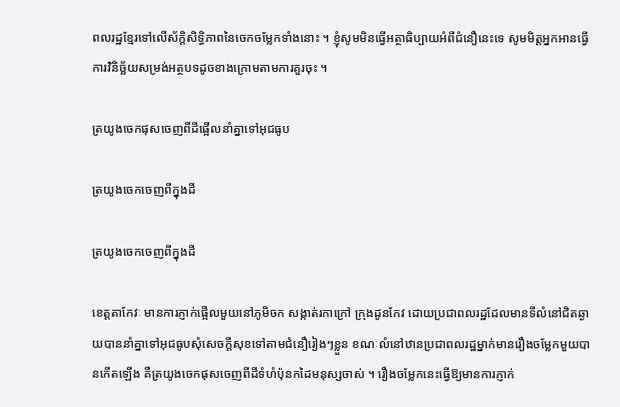ពលរដ្ឋខ្មែរទៅលើស័ក្តិសិទ្ធិភាពនៃចេកចម្លែកទាំងនោះ ។ ខ្ញុំសូមមិនធ្វើអត្ថាធិប្បាយអំពីជំនឿនេះទេ សូមមិត្តអ្នកអានធ្វើការវិនិច្ឆ័យសម្រង់អត្ថបទដូចខាងក្រោមតាមការគួរចុះ ។

ត្រយូងចេកផុសចេញពីដីផ្អើលនាំគ្នាទៅអុជធូប

ត្រយូងចេកចេញពីក្នុងដី

ត្រយូងចេកចេញពីក្នុងដី

ខេត្ដតាកែវៈ មានការភ្ញាក់ផ្អើលមួយនៅភូមិចក សង្កាត់រកាក្រៅ ក្រុងដូនកែវ ដោយប្រជាពលរដ្ឋដែលមានទីលំនៅជិតឆ្ងាយបាននាំគ្នាទៅអុជធូបសុំសេចក្ដីសុខទៅតាមជំនឿរៀងៗខ្លួន ខណៈលំនៅឋានប្រជាពលរដ្ឋម្នាក់មានរឿងចម្លែកមួយបានកើតឡើង គឺត្រយូងចេកផុសចេញពីដីទំហំប៉ុនកដៃមនុស្សចាស់ ។ រឿងចម្លែកនេះធ្វើឱ្យមានការភ្ញាក់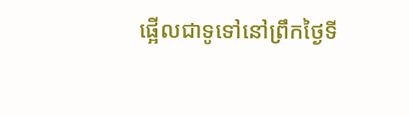ផ្អើលជាទូទៅនៅព្រឹកថ្ងៃទី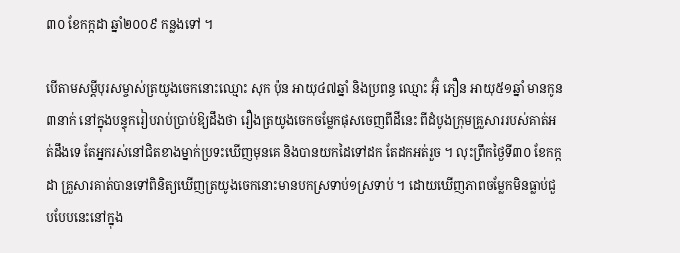៣០ ខែកក្កដា ឆ្នាំ២០០៩ កន្លងទៅ ។

បើតាមសម្ដីបុរសម្ចាស់ត្រយូងចេកនោះឈ្មោះ សុក ប៉ុន អាយុ៤៧ឆ្នាំ និងប្រពន្ធ ឈ្មោះ អ៊ុំ ភឿន អាយុ៥១ឆ្នាំ មានកូន៣នាក់ នៅក្នុងបន្ទុករៀបរាប់ប្រាប់ឱ្យដឹងថា រឿងត្រយូងចេកចម្លែកផុសចេញពីដីនេះ ពីដំបូងក្រុមគ្រួសាររបស់គាត់អត់ដឹងទេ តែអ្នករស់នៅជិតខាងម្នាក់ប្រទះឃើញមុនគេ និងបានយកដៃទៅដក តែដកអត់រួច ។ លុះព្រឹកថ្ងៃទី៣០ ខែកក្កដា គ្រួសារគាត់បានទៅពិនិត្យឃើញត្រយូងចេកនោះមានបកស្រទាប់១ស្រទាប់ ។ ដោយឃើញភាពចម្លែកមិនធ្លាប់ជួបបែបនេះនៅក្នុង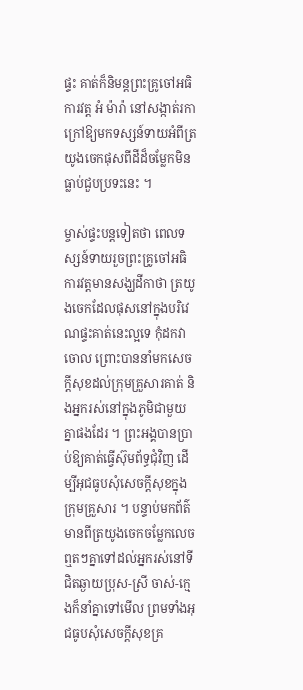ផ្ទះ គាត់ក៏និមន្ដព្រះគ្រូចៅអធិការវត្ដ អំ ម៉ារ៉ា នៅសង្កាត់រកាក្រៅឱ្យមកទស្សន៍ទាយអំពីត្រយូងចេកផុសពីដីដ៏ចម្លែកមិនធ្លាប់ជួបប្រទះនេះ ។

ម្ចាស់ផ្ទះបន្ដទៀតថា ពេលទស្សន៍ទាយរួចព្រះគ្រូចៅអធិការវត្ដមានសង្ឃដីកាថា ត្រយូងចេកដែលផុសនៅក្នុងបរិវេណផ្ទះគាត់នេះល្អទេ កុំដកវាចោល ព្រោះបាននាំមកសេចក្ដីសុខដល់ក្រុមគ្រួសារគាត់ និងអ្នករស់នៅក្នុងភូមិជាមួយគ្នាផងដែរ ។ ព្រះអង្គបានប្រាប់ឱ្យគាត់ធ្វើស៊ុមព័ទ្ធជុំវិញ ដើម្បីអុជធូបសុំសេចក្ដីសុខក្នុងក្រុមគ្រួសារ ។ បន្ទាប់មកព័ត៌មានពីត្រយូងចេកចម្លែកលេចឮតៗគ្នាទៅដល់អ្នករស់នៅទីជិតឆ្ងាយប្រុស-ស្រី ចាស់-ក្មេងក៏នាំគ្នាទៅមើល ព្រមទាំងអុជធូបសុំសេចក្ដីសុខគ្រ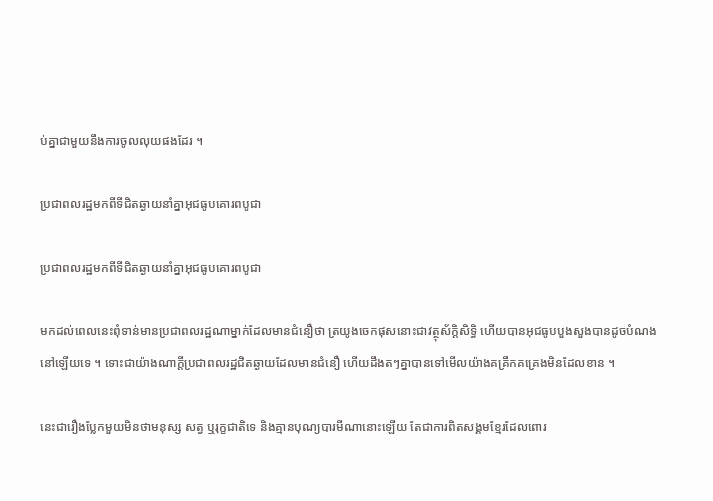ប់គ្នាជាមួយនឹងការចូលលុយផងដែរ ។

ប្រជាពលរដ្ឋមកពីទីជិតឆ្ងាយនាំគ្នាអុជធូបគោរពបូជា

ប្រជាពលរដ្ឋមកពីទីជិតឆ្ងាយនាំគ្នាអុជធូបគោរពបូជា

មកដល់ពេលនេះពុំទាន់មានប្រជាពលរដ្ឋណាម្នាក់ដែលមានជំនឿថា ត្រយូងចេកផុសនោះជាវត្ថុស័ក្ដិសិទ្ធិ ហើយបានអុជធូបបួងសួងបានដូចបំណងនៅឡើយទេ ។ ទោះជាយ៉ាងណាក្ដីប្រជាពលរដ្ឋជិតឆ្ងាយដែលមានជំនឿ ហើយដឹងតៗគ្នាបានទៅមើលយ៉ាងគគ្រឹកគគ្រេងមិនដែលខាន ។

នេះជារឿងប្លែកមួយមិនថាមនុស្ស សត្វ ឬរុក្ខជាតិទេ និងគ្មានបុណ្យបារមីណានោះឡើយ តែជាការពិតសង្គមខ្មែរដែលពោរ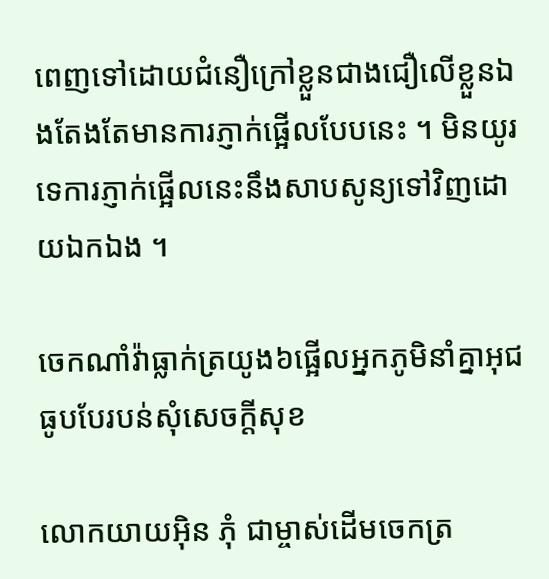ពេញទៅដោយជំនឿក្រៅខ្លួនជាងជឿលើខ្លួនឯងតែងតែមានការភ្ញាក់ផ្អើលបែបនេះ ។ មិនយូរទេការភ្ញាក់ផ្អើលនេះនឹងសាបសូន្យទៅវិញដោយឯកឯង ។

ចេកណាំវ៉ាធ្លាក់ត្រយូង៦ផ្អើលអ្នកភូមិនាំគ្នាអុជធូបបែរបន់សុំសេចក្ដីសុខ

លោកយាយអ៊ិន ភុំ ជាម្ចាស់ដើមចេកត្រ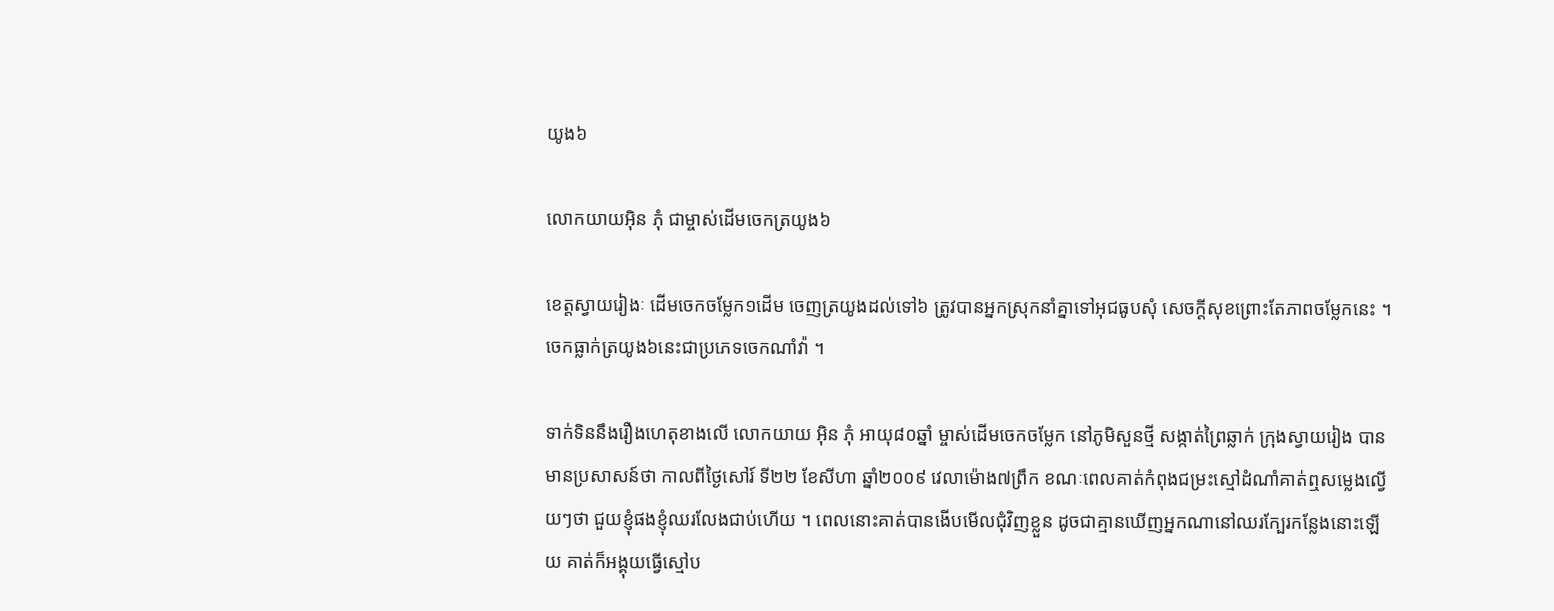យូង៦

លោកយាយអ៊ិន ភុំ ជាម្ចាស់ដើមចេកត្រយូង៦

ខេត្ដស្វាយរៀងៈ ដើមចេកចម្លែក១ដើម ចេញត្រយូងដល់ទៅ៦ ត្រូវបានអ្នកស្រុកនាំគ្នាទៅអុជធូបសុំ សេចក្ដីសុខព្រោះតែភាពចម្លែកនេះ ។ ចេកធ្លាក់ត្រយូង៦នេះជាប្រភេទចេកណាំវ៉ា ។

ទាក់ទិននឹងរឿងហេតុខាងលើ លោកយាយ អ៊ិន ភុំ អាយុ៨០ឆ្នាំ ម្ចាស់ដើមចេកចម្លែក នៅភូមិសួនថ្មី សង្កាត់ព្រៃឆ្លាក់ ក្រុងស្វាយរៀង បានមានប្រសាសន៍ថា កាលពីថ្ងៃសៅរ៍ ទី២២ ខែសីហា ឆ្នាំ២០០៩ វេលាម៉ោង៧ព្រឹក ខណៈពេលគាត់កំពុងជម្រះស្មៅដំណាំគាត់ឮសម្លេងល្វើយៗថា ជួយខ្ញុំផងខ្ញុំឈរលែងជាប់ហើយ ។ ពេលនោះគាត់បានងើបមើលជុំវិញខ្លួន ដូចជាគ្មានឃើញអ្នកណានៅឈរក្បែរកន្លែងនោះឡើយ គាត់ក៏អង្គុយធ្វើស្មៅប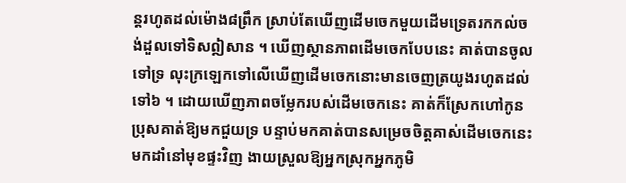ន្ដរហូតដល់ម៉ោង៨ព្រឹក ស្រាប់តែឃើញដើមចេកមួយដើមទ្រេតរកកល់ចង់ដួលទៅទិសឦសាន ។ ឃើញស្ថានភាពដើមចេកបែបនេះ គាត់បានចូលទៅទ្រ លុះក្រឡេកទៅលើឃើញដើមចេកនោះមានចេញត្រយូងរហូតដល់ទៅ៦ ។ ដោយឃើញភាពចម្លែករបស់ដើមចេកនេះ គាត់ក៏ស្រែកហៅកូនប្រុសគាត់ឱ្យមកជួយទ្រ បន្ទាប់មកគាត់បានសម្រេចចិត្ដគាស់ដើមចេកនេះមកដាំនៅមុខផ្ទះវិញ ងាយស្រួលឱ្យអ្នកស្រុកអ្នកភូមិ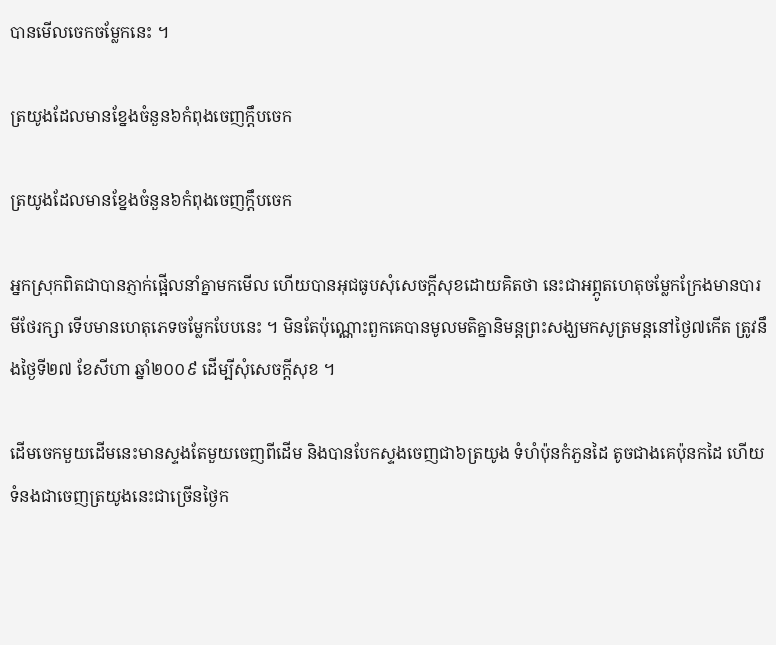បានមើលចេកចម្លែកនេះ ។

ត្រយូងដែលមានខ្នែងចំនួន៦កំពុងចេញក្ដឹបចេក

ត្រយូងដែលមានខ្នែងចំនួន៦កំពុងចេញក្ដឹបចេក

អ្នកស្រុកពិតជាបានភ្ញាក់ផ្អើលនាំគ្នាមកមើល ហើយបានអុជធូបសុំសេចក្ដីសុខដោយគិតថា នេះជាអព្ភូតហេតុចម្លែកក្រែងមានបារមីថែរក្សា ទើបមានហេតុភេទចម្លែកបែបនេះ ។ មិនតែប៉ុណ្ណោះពួកគេបានមូលមតិគ្នានិមន្ដព្រះសង្ឃមកសូត្រមន្ដនៅថ្ងៃ៧កើត ត្រូវនឹងថ្ងៃទី២៧ ខែសីហា ឆ្នាំ២០០៩ ដើម្បីសុំសេចក្ដីសុខ ។

ដើមចេកមួយដើមនេះមានស្ទងតែមួយចេញពីដើម និងបានបែកស្ទងចេញជា៦ត្រយូង ទំហំប៉ុនកំភួនដៃ តូចជាងគេប៉ុនកដៃ ហើយទំនងជាចេញត្រយូងនេះជាច្រើនថ្ងៃក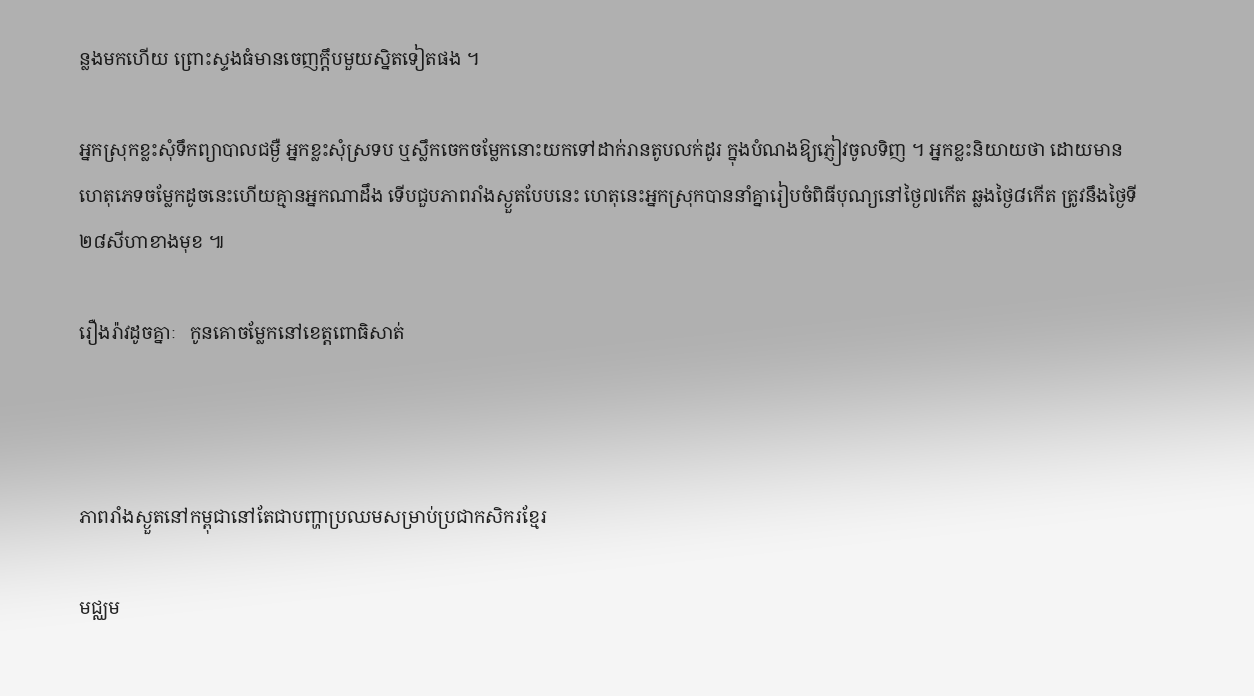ន្លងមកហើយ ព្រោះស្ទងធំមានចេញក្ដឹបមួយស្និតទៀតផង ។

អ្នកស្រុកខ្លះសុំទឹកព្យាបាលជម្ងឺ អ្នកខ្លះសុំស្រទប ឬស្លឹកចេកចម្លែកនោះយកទៅដាក់រានតូបលក់ដូរ ក្នុងបំណងឱ្យភ្ញៀវចូលទិញ ។ អ្នកខ្លះនិយាយថា ដោយមានហេតុភេទចម្លែកដូចនេះហើយគ្មានអ្នកណាដឹង ទើបជួបភាពរាំងស្ងួតបែបនេះ ហេតុនេះអ្នកស្រុកបាននាំគ្នារៀបចំពិធីបុណ្យនៅថ្ងៃ៧កើត ឆ្លងថ្ងៃ៨កើត ត្រូវនឹងថ្ងៃទី២៨សីហាខាងមុខ ៕

រឿងរ៉ាវដូចគ្នាៈ   កូនគោចម្លែកនៅខេត្តពោធិសាត់



ភាពរាំងស្ងួតនៅកម្ពុជានៅតែជាបញ្ហាប្រឈមសម្រាប់ប្រជាកសិករខ្មែរ

មជ្ឈម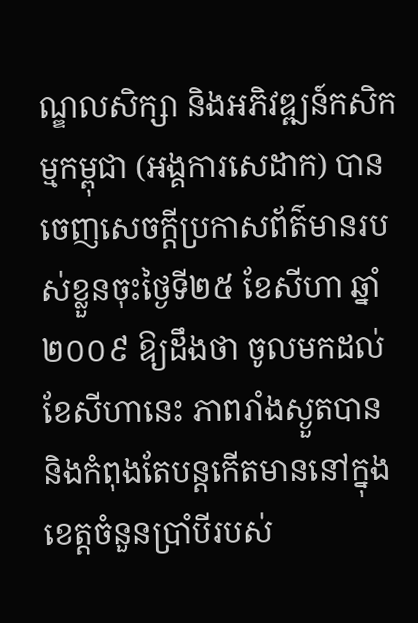ណ្ឌលសិក្សា និងអភិវឌ្ឍន៍កសិកម្មកម្ពុជា (អង្គការសេដាក) បានចេញសេចក្ដីប្រកាសព័ត៌មានរបស់ខ្លួនចុះថ្ងៃទី២៥ ខែសីហា ឆ្នាំ២០០៩ ឱ្យដឹងថា ចូលមកដល់ខែសីហានេះ ភាពរាំងស្ងួតបាន និងកំពុងតែបន្ដកើតមាននៅក្នុងខេត្ដចំនួនប្រាំបីរបស់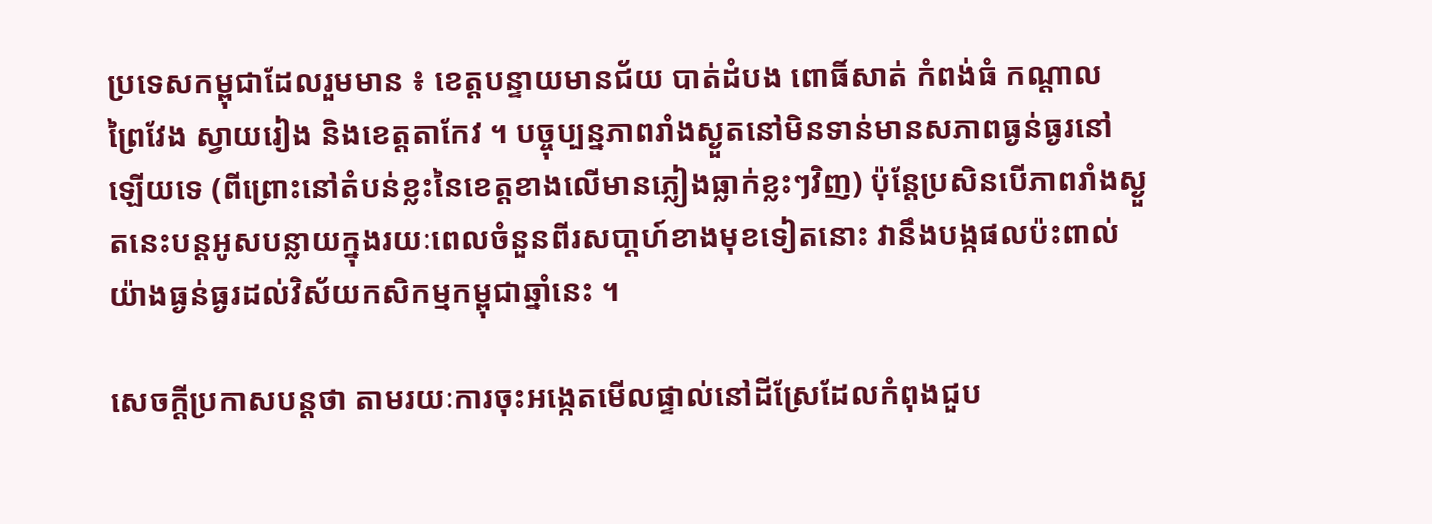ប្រទេសកម្ពុជាដែលរួមមាន ៖ ខេត្ដបន្ទាយមានជ័យ បាត់ដំបង ពោធិ៍សាត់ កំពង់ធំ កណ្ដាល ព្រៃវែង ស្វាយរៀង និងខេត្ដតាកែវ ។ បច្ចុប្បន្នភាពរាំងស្ងួតនៅមិនទាន់មានសភាពធ្ងន់ធ្ងរនៅឡើយទេ (ពីព្រោះនៅតំបន់ខ្លះនៃខេត្ដខាងលើមានភ្លៀងធ្លាក់ខ្លះៗវិញ) ប៉ុន្ដែប្រសិនបើភាពរាំងស្ងួតនេះបន្ដអូសបន្លាយក្នុងរយៈពេលចំនួនពីរសបា្ដហ៍ខាងមុខទៀតនោះ វានឹងបង្កផលប៉ះពាល់យ៉ាងធ្ងន់ធ្ងរដល់វិស័យកសិកម្មកម្ពុជាឆ្នាំនេះ ។

សេចក្ដីប្រកាសបន្ដថា តាមរយៈការចុះអង្កេតមើលផ្ទាល់នៅដីស្រែដែលកំពុងជួប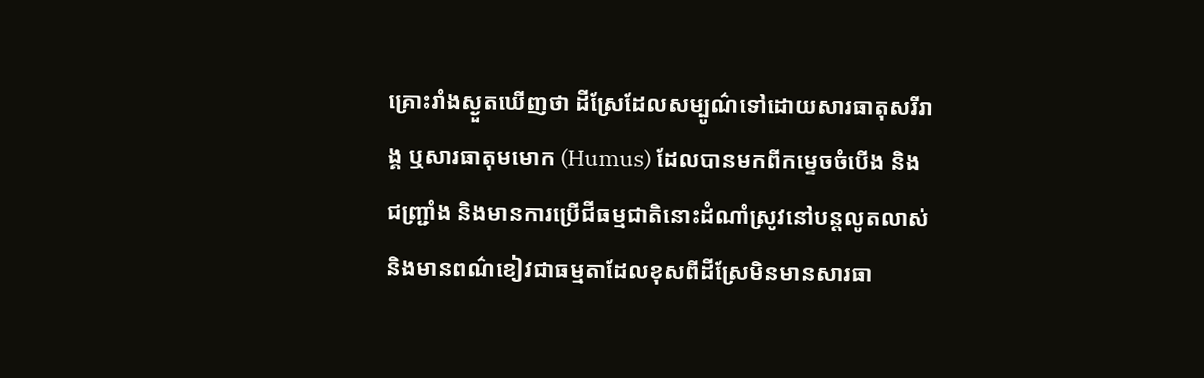គ្រោះរាំងស្ងួតឃើញថា ដីស្រែដែលសម្បូណ៌ទៅដោយសារធាតុសរីរាង្គ ឬសារធាតុមមោក (Humus) ដែលបានមកពីកម្ទេចចំបើង និងជញ្ជ្រាំង និងមានការប្រើជីធម្មជាតិនោះដំណាំស្រូវនៅបន្ដលូតលាស់ និងមានពណ៌ខៀវជាធម្មតាដែលខុសពីដីស្រែមិនមានសារធា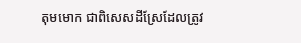តុមមោក ជាពិសេសដីស្រែដែលត្រូវ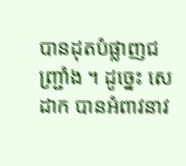បានដុតបំផ្លាញជញ្ជ្រាំង ។ ដូច្នេះ សេដាក បានអំពាវនាវ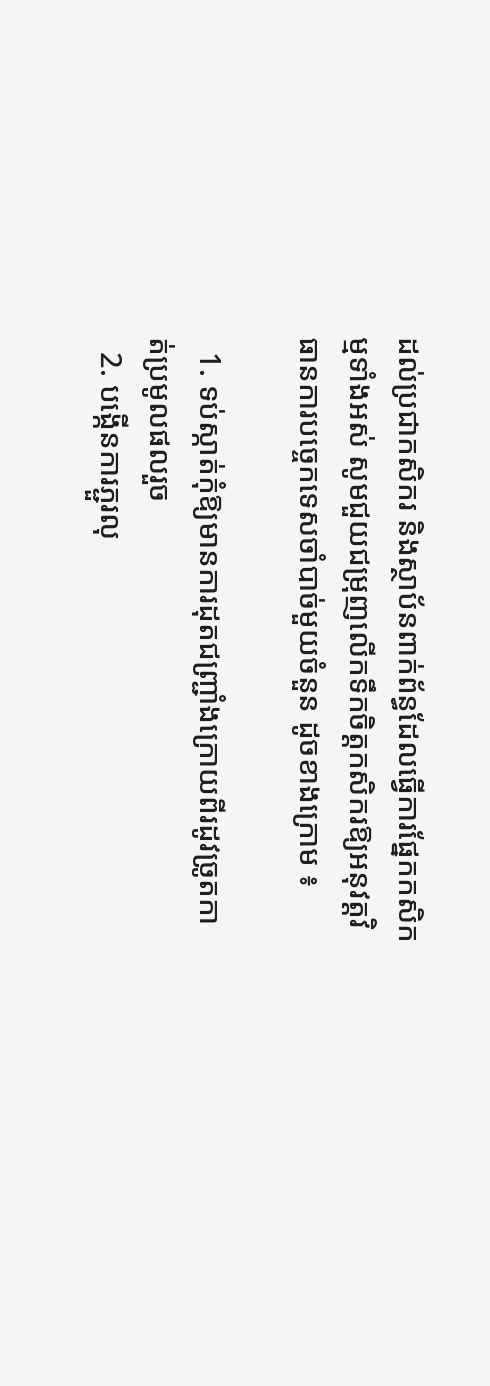ដល់ប្រជាកសិករ និងស្ថាប័នពាក់ព័ន្ធដែលធ្វើការផ្នែកកសិកម្មទាំងអស់ សូមជួយជម្រុញលើកទឹកចិត្ដកសិករឱ្យអនុវត្ដវិធានការបច្ចេកទេសចាំបាច់មួយចំនួន ដូចខាងក្រោម ៖

  1. ទប់ស្កាត់កុំឱ្យមានការដុតជញ្ជ្រាំងក្រោយពីរដូវច្រូតកាត់ប្រមូលផលរួច
  2. បង្កើនការភ្ជួរលុ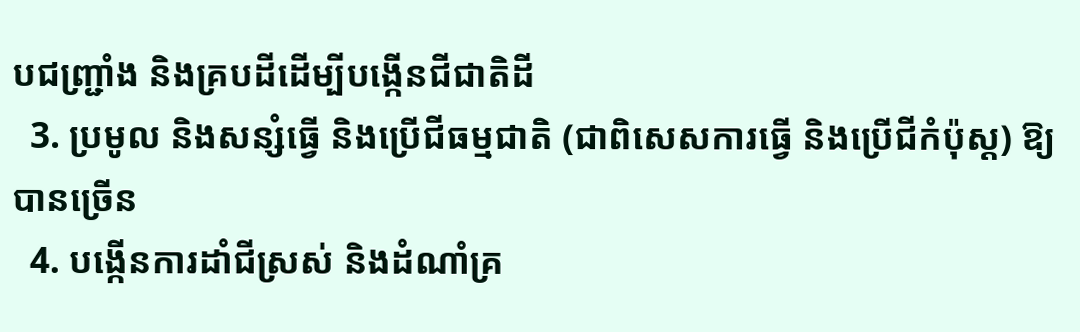បជញ្ជ្រាំង និងគ្របដីដើម្បីបង្កើនជីជាតិដី
  3. ប្រមូល និងសន្សំធ្វើ និងប្រើជីធម្មជាតិ (ជាពិសេសការធ្វើ និងប្រើជីកំប៉ុស្ត) ឱ្យបានច្រើន
  4. បង្កើនការដាំជីស្រស់ និងដំណាំគ្រ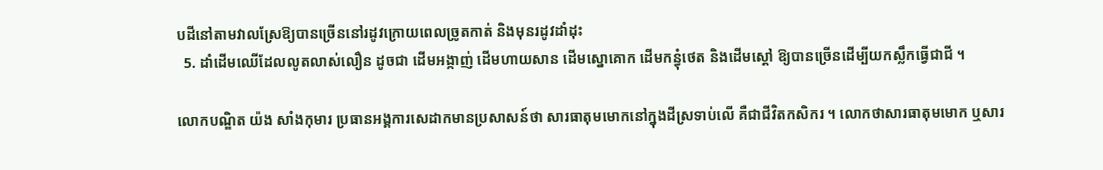បដីនៅតាមវាលស្រែឱ្យបានច្រើននៅរដូវក្រោយពេលច្រូតកាត់ និងមុនរដូវដាំដុះ
  5. ដាំដើមឈើដែលលូតលាស់លឿន ដូចជា ដើមអង្កាញ់ ដើមហាយសាន ដើមស្នោគោក ដើមកន្ធុំថេត និងដើមស្ដៅ ឱ្យបានច្រើនដើម្បីយកស្លឹកធ្វើជាជី ។

លោកបណ្ឌិត យ៉ង សាំងកុមារ ប្រធានអង្គការសេដាកមានប្រសាសន៍ថា សារធាតុមមោកនៅក្នុងដីស្រទាប់លើ គឺជាជីវិតកសិករ ។ លោកថាសារធាតុមមោក ឬសារ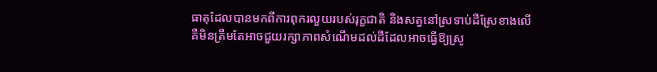ធាតុដែលបានមកពីការពុករលួយរបស់រុក្ខជាតិ និងសត្វនៅស្រទាប់ដីស្រែខាងលើ គឺមិនត្រឹមតែអាចជួយរក្សាភាពសំណើមដល់ដីដែលអាចធ្វើឱ្យស្រូ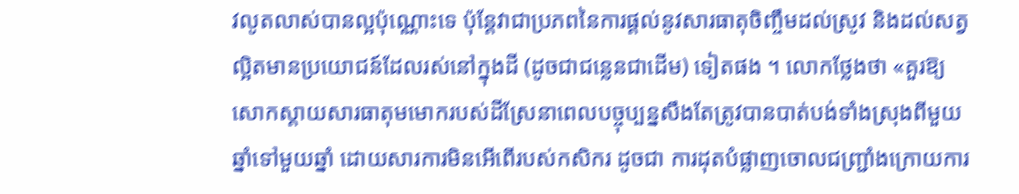វលូតលាស់បានល្អប៉ុណ្ណោះទេ ប៉ុន្ដែវាជាប្រភពនៃការផ្ដល់នូវសារធាតុចិញ្ចឹមដល់ស្រូវ និងដល់សត្វល្អិតមានប្រយោជន៍ដែលរស់នៅក្នុងដី (ដូចជាជន្លេនជាដើម) ទៀតផង ។ លោកថ្លែងថា «គួរឱ្យសោកស្ដាយសារធាតុមមោករបស់ដីស្រែនាពេលបច្ចុប្បន្នសឹងតែត្រូវបានបាត់បង់ទាំងស្រុងពីមួយឆ្នាំទៅមួយឆ្នាំ ដោយសារការមិនអើពើរបស់កសិករ ដូចជា ការដុតបំផ្លាញចោលជញ្ជ្រាំងក្រោយការ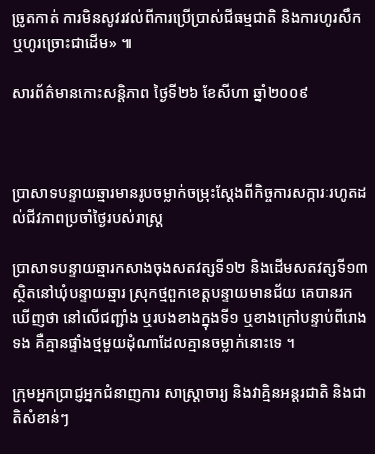ច្រូតកាត់ ការមិនសូវរវល់ពីការប្រើប្រាស់ជីធម្មជាតិ និងការហូរសឹក ឬហូរច្រោះជាដើម» ៕

សារព័ត៌មានកោះសន្ដិភាព ថ្ងៃទី២៦ ខែសីហា ឆ្នាំ២០០៩



ប្រាសាទបន្ទាយឆ្មារមានរូបចម្លាក់ចម្រុះស្ដែងពីកិច្ចការសក្ការៈរហូតដល់ជីវភាពប្រចាំថ្ងៃរបស់រាស្ដ្រ

ប្រាសាទបន្ទាយឆ្មារកសាងចុងសតវត្សទី១២ និងដើមសតវត្សទី១៣ ស្ថិតនៅឃុំបន្ទាយឆ្មារ ស្រុកថ្មពួកខេត្ដបន្ទាយមានជ័យ គេបានរកឃើញថា នៅលើជញ្ជាំង ឬរបងខាងក្នុងទី១ ឬខាងក្រៅបន្ទាប់ពីរោងទង គឺគ្មានផ្ទាំងថ្មមួយដុំណាដែលគ្មានចម្លាក់នោះទេ ។

ក្រុមអ្នកប្រាជ្ញអ្នកជំនាញការ សាស្ដ្រាចារ្យ និងវាគ្មិនអន្ដរជាតិ និងជាតិសំខាន់ៗ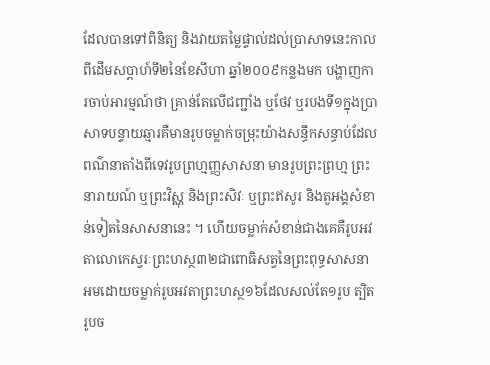ដែលបានទៅពិនិត្យ និងវាយតម្លៃផ្ទាល់ដល់ប្រាសាទនេះកាលពីដើមសប្ដាហ៍ទី២នៃខែសីហា ឆ្នាំ២០០៩កន្លងមក បង្ហាញការចាប់អារម្មណ៍ថា គ្រាន់តែលើជញ្ជាំង ឬថែវ ឬរបងទី១ក្នុងប្រាសាទបន្ទាយឆ្មារគឺមានរូបចម្លាក់ចម្រុះយ៉ាងសន្ធឹកសន្ធាប់ដែលពណ៌នាតាំងពីទេវរូបព្រហ្មញ្ញសាសនា មានរូបព្រះព្រហ្ម ព្រះនារាយណ៍ ឬព្រះវិស្ណុ និងព្រះសិវៈ ឬព្រះឥសូរ និងតួអង្គសំខាន់ទៀតនៃសាសនានេះ ។ ហើយចម្លាក់សំខាន់ជាងគេគឺរូបអវតាលោកេស្វរៈព្រះហស្ថ៣២ជាពោធិសត្វនៃព្រះពុទ្ធសាសនាអមដោយចម្លាក់រូបអវតាព្រះហស្ថ១៦ដែលសល់តែ១រូប ត្បិតរូបច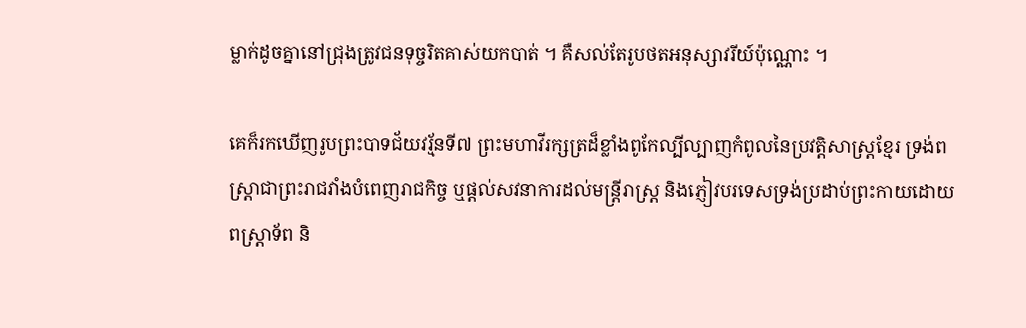ម្លាក់ដូចគ្នានៅជ្រុងត្រូវជនទុច្ចរិតគាស់យកបាត់ ។ គឺសល់តែរូបថតអនុស្សាវរីយ៍ប៉ុណ្ណោះ ។

គេក៏រកឃើញរូបព្រះបាទជ័យវរ្ម័នទី៧ ព្រះមហាវីរក្សត្រដ៏ខ្លាំងពូកែល្បីល្បាញកំពូលនៃប្រវត្ដិសាស្ដ្រខ្មែរ ទ្រង់ពស្ដ្រាជាព្រះរាជវាំងបំពេញរាជកិច្ច ឬផ្ដល់សវនាការដល់មន្ដ្រីរាស្ដ្រ និងភ្ញៀវបរទេសទ្រង់ប្រដាប់ព្រះកាយដោយពស្ដ្រាទ័ព និ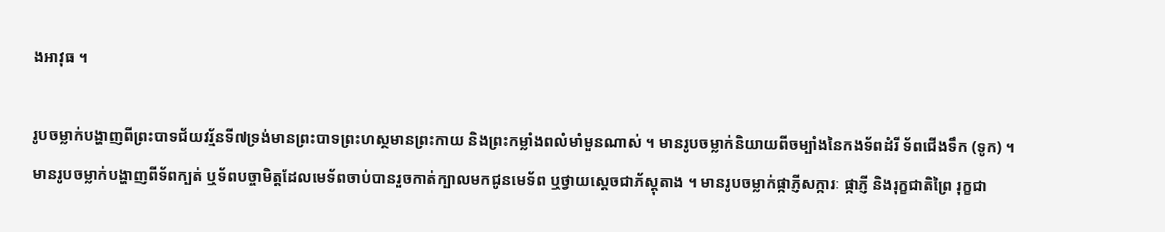ងអាវុធ ។

រូបចម្លាក់បង្ហាញពីព្រះបាទជ័យវរ្ម័នទី៧ទ្រង់មានព្រះបាទព្រះហស្ថមានព្រះកាយ និងព្រះកម្លាំងពលំមាំមួនណាស់ ។ មានរូបចម្លាក់និយាយពីចម្បាំងនៃកងទ័ពដំរី ទ័ពជើងទឹក (ទូក) ។ មានរូបចម្លាក់បង្ហាញពីទ័ពក្បត់ ឬទ័ពបច្ចាមិត្ដដែលមេទ័ពចាប់បានរួចកាត់ក្បាលមកជូនមេទ័ព ឬថ្វាយស្ដេចជាភ័ស្ដុតាង ។ មានរូបចម្លាក់ផ្កាភ្ញីសក្ការៈ ផ្កាភ្ញី និងរុក្ខជាតិព្រៃ រុក្ខជា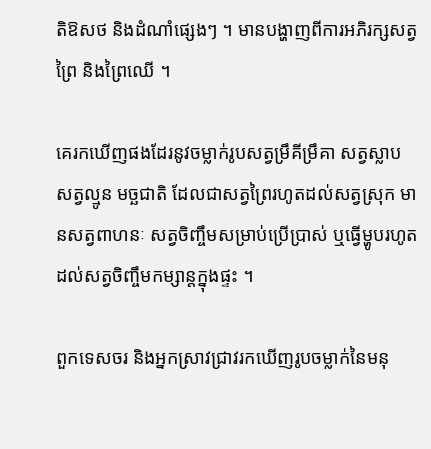តិឱសថ និងដំណាំផ្សេងៗ ។ មានបង្ហាញពីការអភិរក្សសត្វព្រៃ និងព្រៃឈើ ។

គេរកឃើញផងដែរនូវចម្លាក់រូបសត្វម្រឹគីម្រឹគា សត្វស្លាប សត្វល្មូន មច្ឆជាតិ ដែលជាសត្វព្រៃរហូតដល់សត្វស្រុក មានសត្វពាហនៈ សត្វចិញ្ចឹមសម្រាប់ប្រើប្រាស់ ឬធ្វើម្ហូបរហូតដល់សត្វចិញ្ចឹមកម្សាន្ដក្នុងផ្ទះ ។

ពួកទេសចរ និងអ្នកស្រាវជ្រាវរកឃើញរូបចម្លាក់នៃមនុ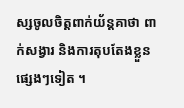ស្សចូលចិត្ដពាក់យ័ន្ដគាថា ពាក់សង្វារ និងការតុបតែងខ្លួនផ្សេងៗទៀត ។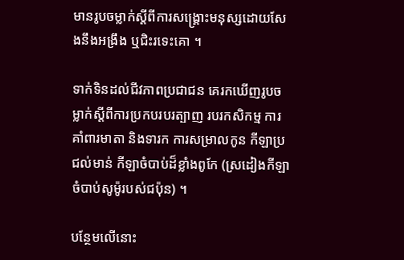មានរូបចម្លាក់ស្ដីពីការសង្គ្រោះមនុស្សដោយសែងនឹងអង្រឹង ឬជិះរទេះគោ ។

ទាក់ទិនដល់ជីវភាពប្រជាជន គេរកឃើញរូបចម្លាក់ស្ដីពីការប្រកបរបរត្បាញ របរកសិកម្ម ការគាំពារមាតា និងទារក ការសម្រាលកូន កីឡាប្រជល់មាន់ កីឡាចំបាប់ដ៏ខ្លាំងពូកែ (ស្រដៀងកីឡាចំបាប់សូម៉ូរបស់ជប៉ុន) ។

បន្ថែមលើនោះ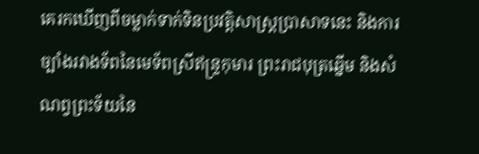គេរកឃើញពីចម្លាក់ទាក់ទិនប្រវត្ដិសាស្ដ្រប្រាសាទនេះ និងការច្បាំងរវាងទ័ពនៃមេទ័ពស្រីឥន្ទ្រកុមារ ព្រះរាជបុត្រឆ្នើម និងសំណព្វព្រះទ័យនៃ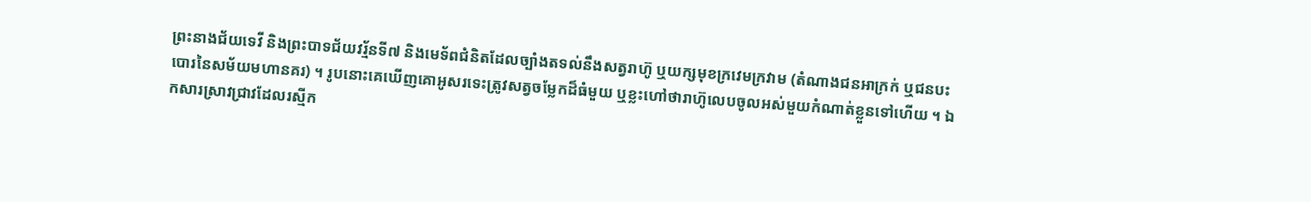ព្រះនាងជ័យទេវី និងព្រះបាទជ័យវរ្ម័នទី៧ និងមេទ័ពជំនិតដែលច្បាំងតទល់នឹងសត្វរាហ៊ូ ឬយក្សមុខក្រវេមក្រវាម (តំណាងជនអាក្រក់ ឬជនបះបោរនៃសម័យមហានគរ) ។ រូបនោះគេឃើញគោអូសរទេះត្រូវសត្វចម្លែកដ៏ធំមួយ ឬខ្លះហៅថារាហ៊ូលេបចូលអស់មួយកំណាត់ខ្លួនទៅហើយ ។ ឯកសារស្រាវជ្រាវដែលរស្មីក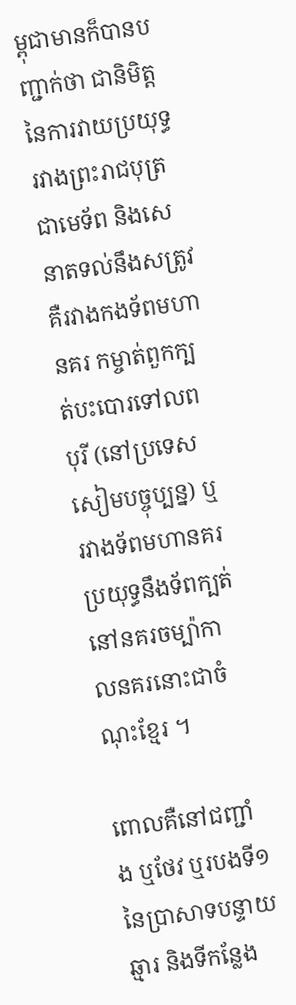ម្ពុជាមានក៏បានបញ្ជាក់ថា ជានិមិត្ដនៃការវាយប្រយុទ្ធរវាងព្រះរាជបុត្រជាមេទ័ព និងសេនាតទល់នឹងសត្រូវគឺរវាងកងទ័ពមហានគរ កម្ចាត់ពួកក្បត់បះបោរទៅលពបុរី (នៅប្រទេសសៀមបច្ចុប្បន្ន) ឬរវាងទ័ពមហានគរប្រយុទ្ធនឹងទ័ពក្បត់នៅនគរចម្ប៉ាកាលនគរនោះជាចំណុះខ្មែរ ។

ពោលគឺនៅជញ្ជាំង ឬថែវ ឬរបងទី១នៃប្រាសាទបន្ទាយឆ្មារ និងទីកន្លែង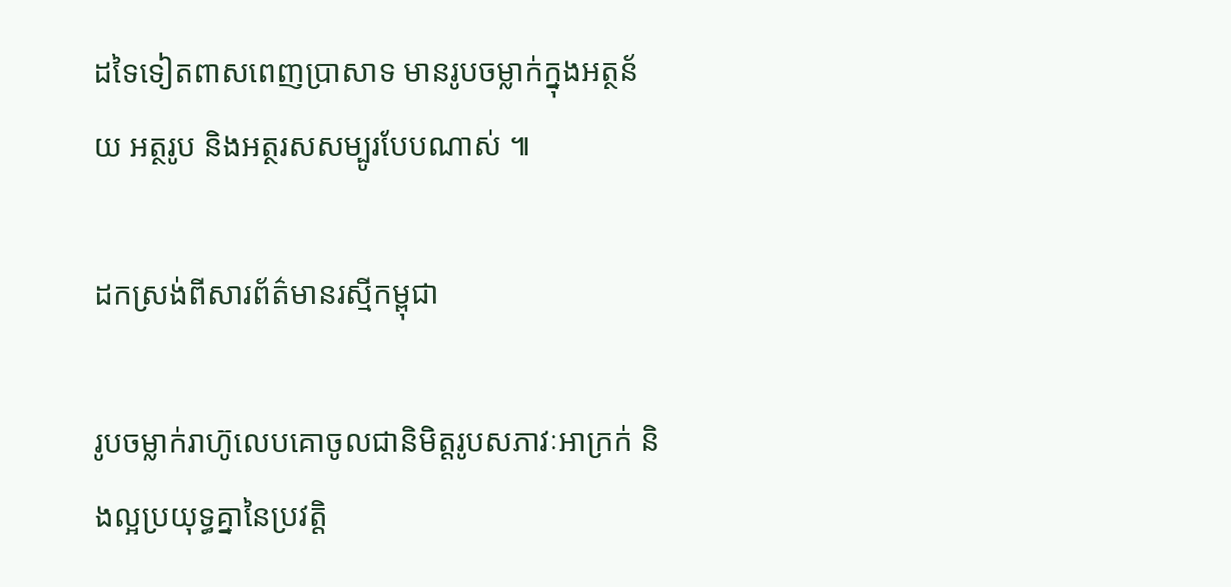ដទៃទៀតពាសពេញប្រាសាទ មានរូបចម្លាក់ក្នុងអត្ថន័យ អត្ថរូប និងអត្ថរសសម្បូរបែបណាស់ ៕

ដកស្រង់ពីសារព័ត៌មានរស្មីកម្ពុជា

រូបចម្លាក់រាហ៊ូលេបគោចូលជានិមិត្ដរូបសភាវៈអាក្រក់ និងល្អប្រយុទ្ធគ្នានៃប្រវត្ដិ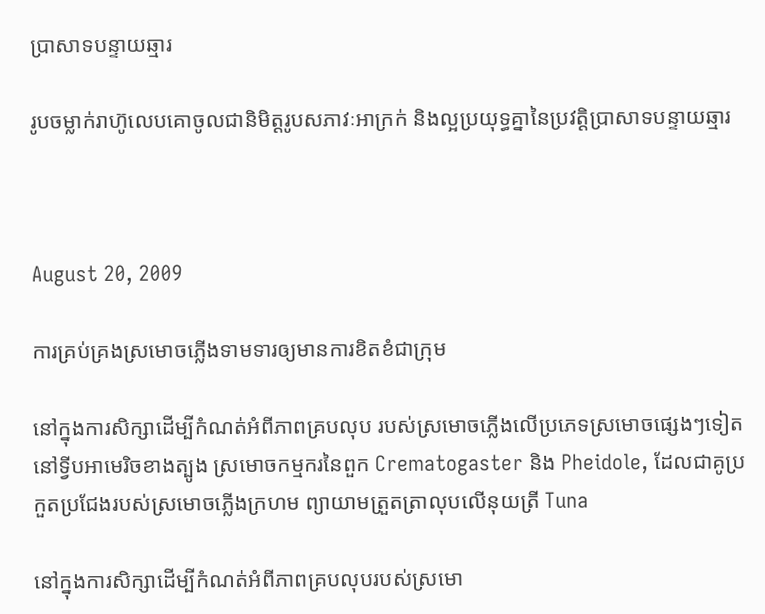ប្រាសាទបន្ទាយឆ្មារ

រូបចម្លាក់រាហ៊ូលេបគោចូលជានិមិត្ដរូបសភាវៈអាក្រក់ និងល្អប្រយុទ្ធគ្នានៃប្រវត្ដិប្រាសាទបន្ទាយឆ្មារ



August 20, 2009

ការគ្រប់គ្រងស្រមោចភ្លើងទាមទារឲ្យមានការខិតខំជាក្រុម

នៅក្នុងការសិក្សាដើម្បីកំណត់អំពីភាពគ្របលុប របស់ស្រមោចភ្លើងលើប្រភេទស្រមោចផ្សេងៗទៀតនៅទ្វីបអាមេរិចខាងត្បូង ស្រមោចកម្មករនៃពួក Crematogaster និង Pheidole, ដែលជាគូប្រកួតប្រជែងរបស់ស្រមោចភ្លើងក្រហម ព្យាយាមត្រួតត្រាលុបលើនុយត្រី Tuna

នៅក្នុងការសិក្សាដើម្បីកំណត់អំពីភាពគ្របលុបរបស់ស្រមោ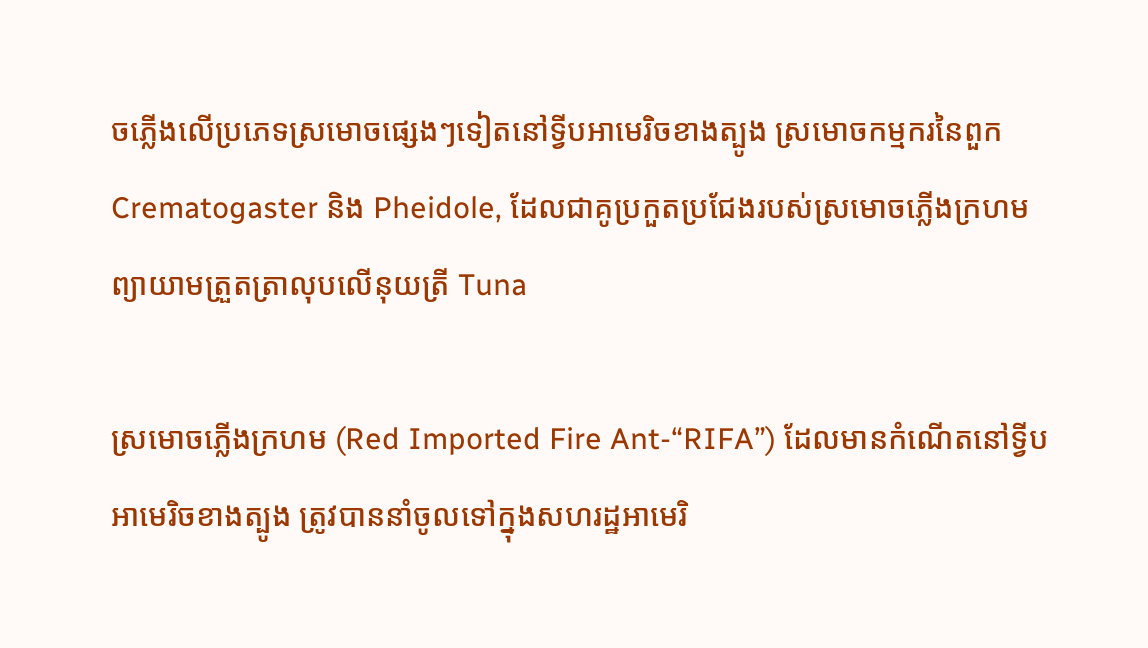ចភ្លើងលើប្រភេទស្រមោចផ្សេងៗទៀតនៅទ្វីបអាមេរិចខាងត្បូង ស្រមោចកម្មករនៃពួក Crematogaster និង Pheidole, ដែលជាគូប្រកួតប្រជែងរបស់ស្រមោចភ្លើងក្រហម ព្យាយាមត្រួតត្រាលុបលើនុយត្រី Tuna

ស្រមោចភ្លើងក្រហម (Red Imported Fire Ant-“RIFA”) ដែលមានកំណើតនៅទ្វីបអាមេរិចខាងត្បូង ត្រូវបាននាំចូលទៅក្នុងសហរដ្ឋអាមេរិ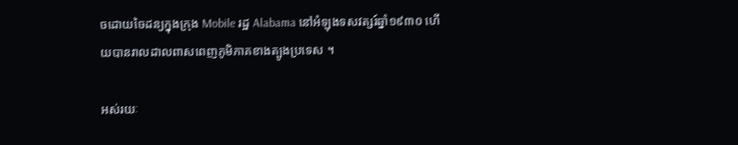ចដោយចៃដន្យក្នុងក្រុង Mobile រដ្ឋ Alabama នៅអំឡុងទសវត្សរ៍ឆ្នាំ១៩៣០ ហើយបានរាលដាលពាសពេញភូមិភាគខាងត្បូងប្រទេស ។

អស់រយៈ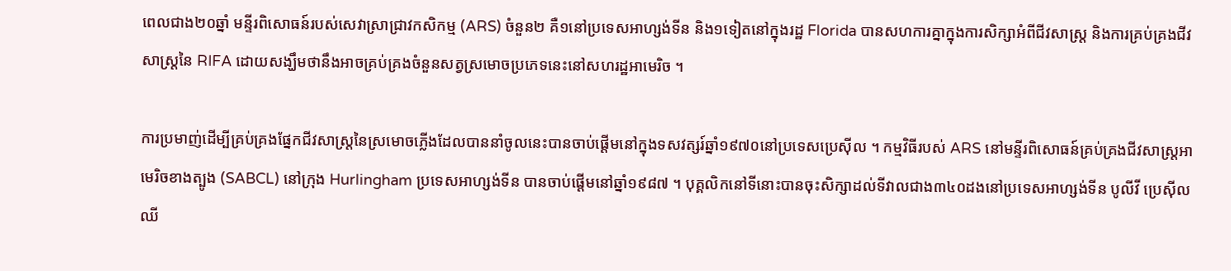ពេលជាង២០ឆ្នាំ មន្ទីរពិសោធន៍របស់សេវាស្រាជ្រាវកសិកម្ម (ARS) ចំនួន២ គឺ១នៅប្រទេសអាហ្សង់ទីន និង១ទៀតនៅក្នុងរដ្ឋ Florida បានសហការគ្នាក្នុងការសិក្សាអំពីជីវសាស្ត្រ និងការគ្រប់គ្រងជីវសាស្ត្រនៃ RIFA ដោយសង្ឃឹមថានឹងអាចគ្រប់គ្រងចំនួនសត្វស្រមោចប្រភេទនេះនៅសហរដ្ឋអាមេរិច ។

ការប្រមាញ់ដើម្បីគ្រប់គ្រងផ្នែកជីវសាស្ត្រនៃស្រមោចភ្លើងដែលបាននាំចូលនេះបានចាប់ផ្ដើមនៅក្នុងទសវត្សរ៍ឆ្នាំ១៩៧០នៅប្រទេសប្រេស៊ីល ។ កម្មវិធីរបស់ ARS នៅមន្ទីរពិសោធន៍គ្រប់គ្រងជីវសាស្ត្រអាមេរិចខាងត្បូង (SABCL) នៅក្រុង Hurlingham ប្រទេសអាហ្សង់ទីន បានចាប់ផ្ដើមនៅឆ្នាំ១៩៨៧ ។ បុគ្គលិកនៅទីនោះបានចុះសិក្សាដល់ទីវាលជាង៣៤០ដងនៅប្រទេសអាហ្សង់ទីន បូលីវី ប្រេស៊ីល ឈី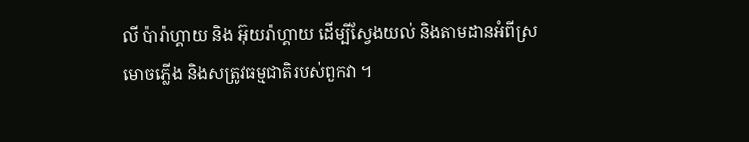លី ប៉ារ៉ាហ្គាយ និង អ៊ុយរ៉ាហ្គាយ ដើម្បីស្វែងយល់ និងតាមដានអំពីស្រមោចភ្លើង និងសត្រូវធម្មជាតិរបស់ពួកវា ។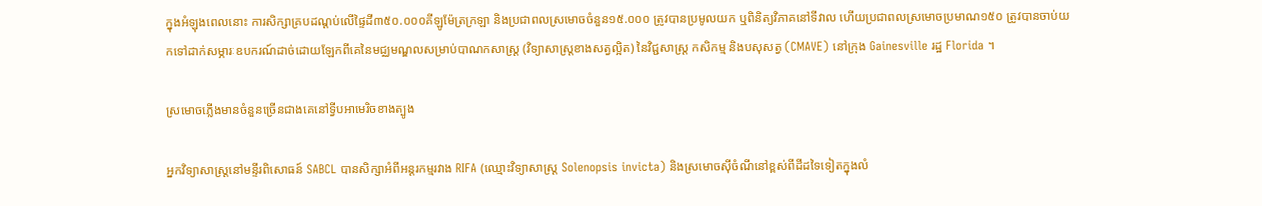ក្នុងអំឡុងពេលនោះ ការសិក្សាគ្របដណ្ដប់លើផ្ទៃដី៣៥០.០០០គីឡូម៉ែត្រក្រឡា និងប្រជាពលស្រមោចចំនួន១៥.០០០ ត្រូវបានប្រមូលយក ឬពិនិត្យវិភាគនៅទីវាល ហើយប្រជាពលស្រមោចប្រមាណ១៥០ ត្រូវបានចាប់យកទៅដាក់សម្ភារៈឧបករណ៍ដាច់ដោយឡែកពីគេនៃមជ្ឈមណ្ឌលសម្រាប់បាណកសាស្ត្រ (វិទ្យាសាស្ត្រខាងសត្វល្អិត) នៃវិជ្ជសាស្ត្រ កសិកម្ម និងបសុសត្វ (CMAVE) នៅក្រុង Gainesville រដ្ឋ Florida ។

ស្រមោចភ្លើងមានចំនួនច្រើនជាងគេនៅទ្វីបអាមេរិចខាងត្បូង

អ្នកវិទ្យាសាស្ត្រនៅមន្ទីរពិសោធន៍ SABCL បានសិក្សាអំពីអន្តរកម្មរវាង RIFA (ឈ្មោះវិទ្យាសាស្ត្រ Solenopsis invicta) និងស្រមោចស៊ីចំណីនៅខ្ពស់ពីដីដទៃទៀតក្នុងលំ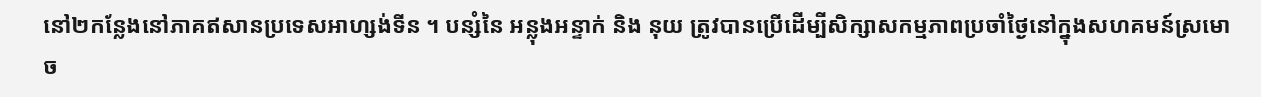នៅ២កន្លែងនៅភាគឥសានប្រទេសអាហ្សង់ទីន ។ បន្សំនៃ អន្លុងអន្ទាក់ និង នុយ ត្រូវបានប្រើដើម្បីសិក្សាសកម្មភាពប្រចាំថ្ងៃនៅក្នុងសហគមន៍ស្រមោច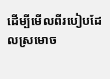ដើម្បីមើលពីរបៀបដែលស្រមោច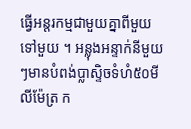ធ្វើអន្តរកម្មជាមួយគ្នាពីមួយទៅមួយ ។ អន្លុងអន្ទាក់នីមួយៗមានបំពង់ប្លាស្ទិចទំហំ៥០មីលីម៉ែត្រ ក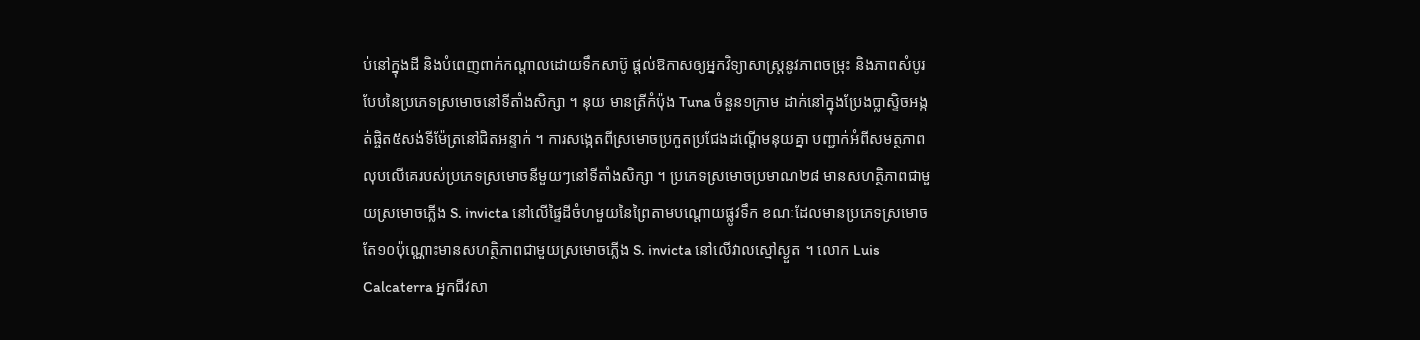ប់នៅក្នុងដី និងបំពេញពាក់កណ្ដាលដោយទឹកសាប៊ូ ផ្ដល់ឱកាសឲ្យអ្នកវិទ្យាសាស្ត្រនូវភាពចម្រុះ និងភាពសំបូរបែបនៃប្រភេទស្រមោចនៅទីតាំងសិក្សា ។ នុយ មានត្រីកំប៉ុង Tuna ចំនួន១ក្រាម ដាក់នៅក្នុងប្រែងប្លាស្ទិចអង្កត់ផ្ចិត៥សង់ទីម៉ែត្រនៅជិតអន្ទាក់ ។ ការសង្កេតពីស្រមោចប្រកួតប្រជែងដណ្ដើមនុយគ្នា បញ្ជាក់អំពីសមត្ថភាពលុបលើគេរបស់ប្រភេទស្រមោចនីមួយៗនៅទីតាំងសិក្សា ។ ប្រភេទស្រមោចប្រមាណ២៨ មានសហត្ថិភាពជាមួយស្រមោចភ្លើង S. invicta នៅលើផ្ទៃដីចំហមួយនៃព្រៃតាមបណ្ដោយផ្លូវទឹក ខណៈដែលមានប្រភេទស្រមោចតែ១០ប៉ុណ្ណោះមានសហត្ថិភាពជាមួយស្រមោចភ្លើង S. invicta នៅលើវាលស្មៅស្ងួត ។ លោក Luis Calcaterra អ្នកជីវសា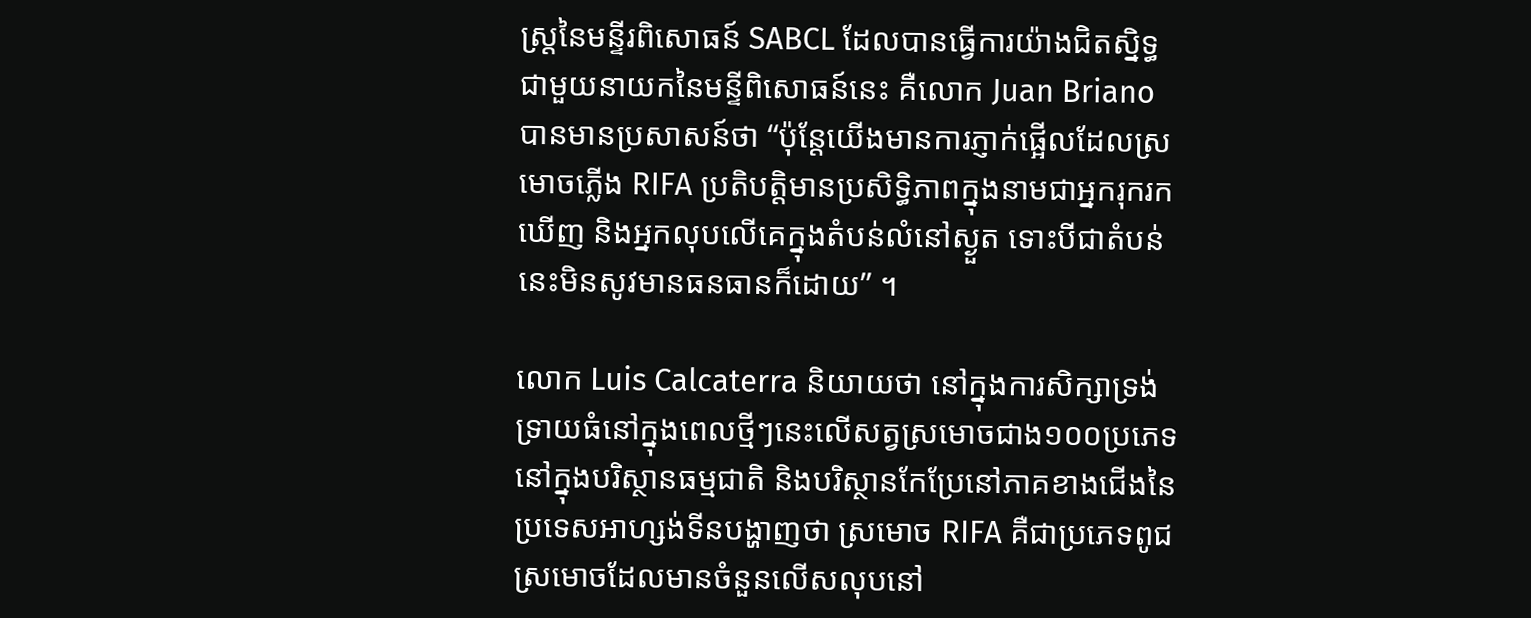ស្ត្រនៃមន្ទីរពិសោធន៍ SABCL ដែលបានធ្វើការយ៉ាងជិតស្និទ្ធជាមួយនាយកនៃមន្ទីពិសោធន៍នេះ គឺលោក Juan Briano បានមានប្រសាសន៍ថា “ប៉ុន្តែយើងមានការភ្ញាក់ផ្អើលដែលស្រមោចភ្លើង RIFA ប្រតិបត្តិមានប្រសិទ្ធិភាពក្នុងនាមជាអ្នករុករកឃើញ និងអ្នកលុបលើគេក្នុងតំបន់លំនៅស្ងួត ទោះបីជាតំបន់នេះមិនសូវមានធនធានក៏ដោយ” ។

លោក Luis Calcaterra និយាយថា នៅក្នុងការសិក្សាទ្រង់ទ្រាយធំនៅក្នុងពេលថ្មីៗនេះលើសត្វស្រមោចជាង១០០ប្រភេទនៅក្នុងបរិស្ថានធម្មជាតិ និងបរិស្ថានកែប្រែនៅភាគខាងជើងនៃប្រទេសអាហ្សង់ទីនបង្ហាញថា ស្រមោច RIFA គឺជាប្រភេទពូជស្រមោចដែលមានចំនួនលើសលុបនៅ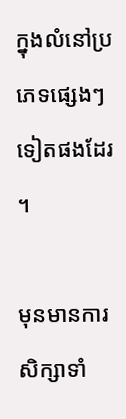ក្នុងលំនៅប្រភេទផ្សេងៗទៀតផងដែរ ។

មុនមានការសិក្សាទាំ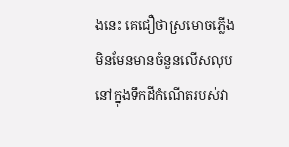ងនេះ គេជឿថាស្រមោចភ្លើងមិនមែនមានចំនួនលើសលុបនៅក្នុងទឹកដីកំណើតរបស់វា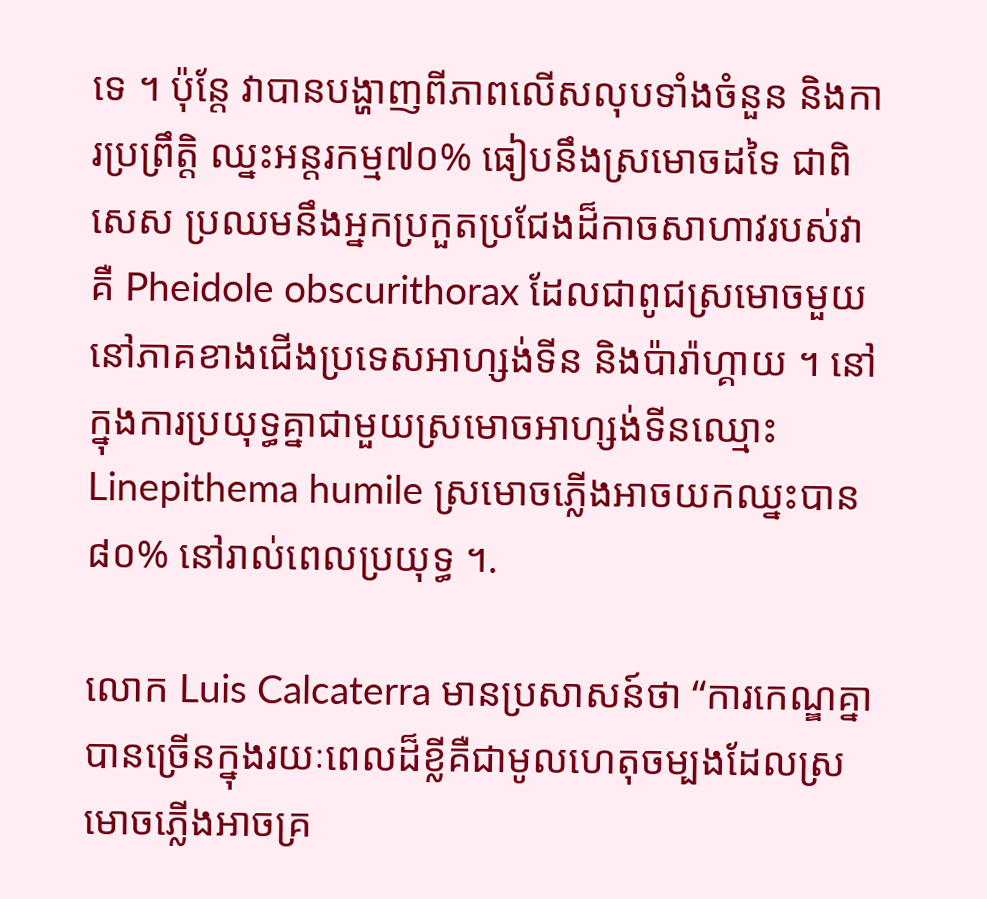ទេ ។ ប៉ុន្តែ វាបានបង្ហាញពីភាពលើសលុបទាំងចំនួន និងការប្រព្រឹត្តិ ឈ្នះអន្តរកម្ម៧០% ធៀបនឹងស្រមោចដទៃ ជាពិសេស ប្រឈមនឹងអ្នកប្រកួតប្រជែងដ៏កាចសាហាវរបស់វាគឺ Pheidole obscurithorax ដែលជាពូជស្រមោចមួយនៅភាគខាងជើងប្រទេសអាហ្សង់ទីន និងប៉ារ៉ាហ្គាយ ។ នៅក្នុងការប្រយុទ្ធគ្នាជាមួយស្រមោចអាហ្សង់ទីនឈ្មោះ Linepithema humile ស្រមោចភ្លើងអាចយកឈ្នះបាន៨០% នៅរាល់ពេលប្រយុទ្ធ ។.

លោក Luis Calcaterra មានប្រសាសន៍ថា “ការកេណ្ឌគ្នាបានច្រើនក្នុងរយៈពេលដ៏ខ្លីគឺជាមូលហេតុចម្បងដែលស្រមោចភ្លើងអាចគ្រ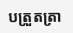បត្រួតត្រា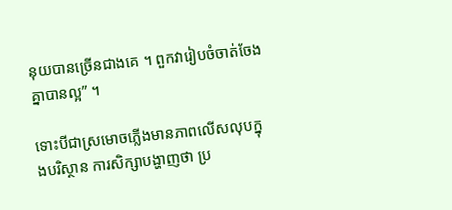នុយបានច្រើនជាងគេ ។ ពួកវារៀបចំចាត់ចែងគ្នាបានល្អ” ។

ទោះបីជាស្រមោចភ្លើងមានភាពលើសលុបក្នុងបរិស្ថាន ការសិក្សាបង្ហាញថា ប្រ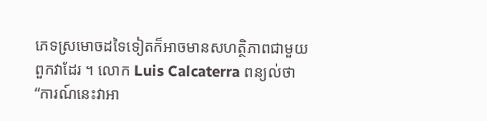ភេទស្រមោចដទៃទៀតក៏អាចមានសហត្ថិភាពជាមួយពួកវាដែរ ។ លោក Luis Calcaterra ពន្យល់ថា “ការណ៍នេះវាអា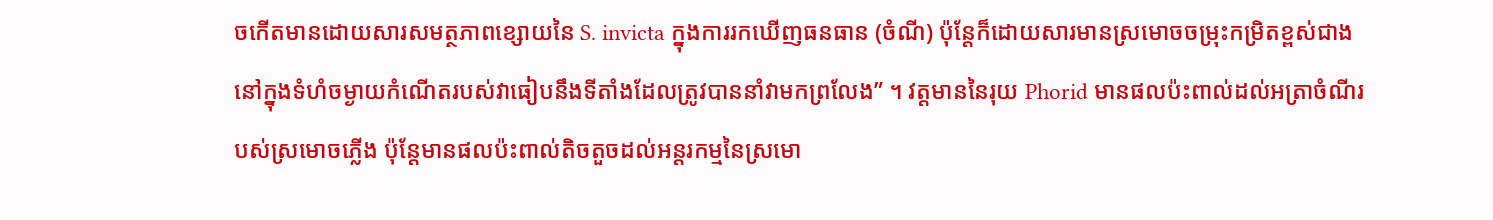ចកើតមានដោយសារសមត្ថភាពខ្សោយនៃ S. invicta ក្នុងការរកឃើញធនធាន (ចំណី) ប៉ុន្តែក៏ដោយសារមានស្រមោចចម្រុះកម្រិតខ្ពស់ជាងនៅក្នុងទំហំចម្ងាយកំណើតរបស់វាធៀបនឹងទីតាំងដែលត្រូវបាននាំវាមកព្រលែង” ។ វត្តមាននៃរុយ Phorid មានផលប៉ះពាល់ដល់អត្រាចំណីរបស់ស្រមោចភ្លើង ប៉ុន្តែមានផលប៉ះពាល់តិចតួចដល់អន្តរកម្មនៃស្រមោ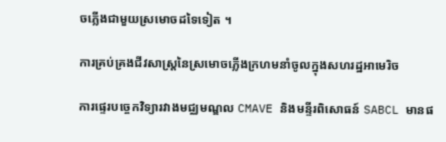ចភ្លើងជាមួយស្រមោចដទៃទៀត ។

ការគ្រប់គ្រងជីវសាស្ត្រនៃស្រមោចភ្លើងក្រហមនាំចូលក្នុងសហរដ្ឋអាមេរិច

ការផ្ទេរបច្ចេកវិទ្យារវាងមជ្ឈមណ្ឌល CMAVE និងមន្ទីរពិសោធន៍ SABCL មានផ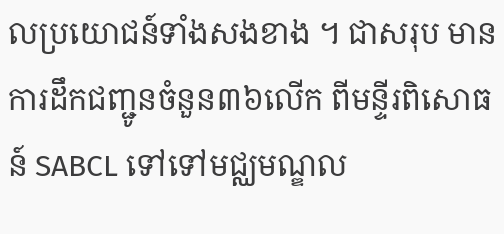លប្រយោជន៍ទាំងសងខាង ។ ជាសរុប មានការដឹកជញ្ជូនចំនួន៣៦លើក ពីមន្ទីរពិសោធន៍ SABCL ទៅទៅមជ្ឈមណ្ឌល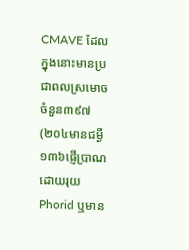CMAVE ដែលក្នុងនោះមានប្រជាពលស្រមោចចំនួន៣៩៧ (២០៤មានជម្ងឺ ១៣៦ផ្ញើប្រាណដោយរុយ Phorid ឬមាន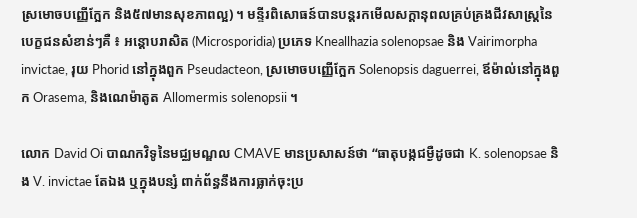ស្រមោចបញ្ញើក្អែក និង៥៧មានសុខភាពល្អ) ។ មន្ទីរពិសោធន៍បានបន្តរកមើលសក្ដានុពលគ្រប់គ្រងជីវសាស្ត្រនៃបេក្ខជនសំខាន់ៗគឺ ៖ អន្តោបរាសិត (Microsporidia) ប្រភេទ Kneallhazia solenopsae និង Vairimorpha invictae, រុយ Phorid នៅក្នុងពួក Pseudacteon, ស្រមោចបញ្ញើក្អែក Solenopsis daguerrei, ឪម៉ាល់នៅក្នុងពួក Orasema, និងណេម៉ាតូត Allomermis solenopsii ។

លោក David Oi បាណកវិទូនៃមជ្ឈមណ្ឌល CMAVE មានប្រសាសន៍ថា “ធាតុបង្កជម្ងឺដូចជា K. solenopsae និង V. invictae តែឯង ឬក្នុងបន្សំ ពាក់ព័ន្ធនឹងការធ្លាក់ចុះប្រ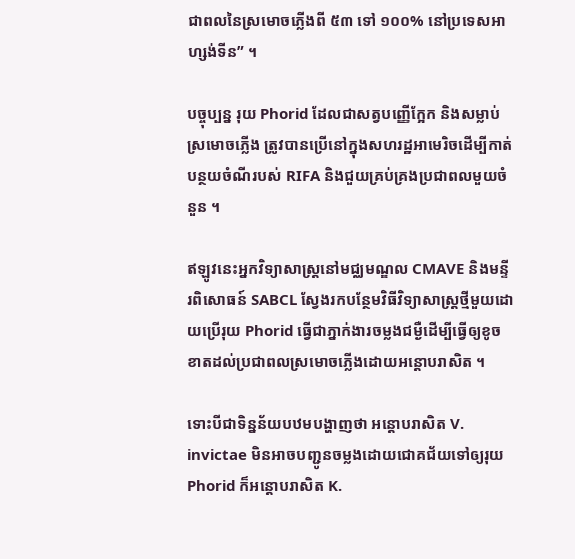ជាពលនៃស្រមោចភ្លើងពី ៥៣ ទៅ ១០០% នៅប្រទេសអាហ្សង់ទីន” ។

បច្ចុប្បន្ន រុយ Phorid ដែលជាសត្វបញ្ញើក្អែក និងសម្លាប់ស្រមោចភ្លើង ត្រូវបានប្រើនៅក្នុងសហរដ្ឋអាមេរិចដើម្បីកាត់បន្ថយចំណីរបស់ RIFA និងជួយគ្រប់គ្រងប្រជាពលមួយចំនួន ។

ឥឡូវនេះអ្នកវិទ្យាសាស្ត្រនៅមជ្ឈមណ្ឌល CMAVE និងមន្ទីរពិសោធន៍ SABCL ស្វែងរកបន្ថែមវិធីវិទ្យាសាស្ត្រថ្មីមួយដោយប្រើរុយ Phorid ធ្វើជាភ្នាក់ងារចម្លងជម្ងឺដើម្បីធ្វើឲ្យខូចខាតដល់ប្រជាពលស្រមោចភ្លើងដោយអន្តោបរាសិត ។

ទោះបីជាទិន្នន័យបឋមបង្ហាញថា អន្តោបរាសិត V. invictae មិនអាចបញ្ជូនចម្លងដោយជោគជ័យទៅឲ្យរុយ Phorid ក៏អន្តោបរាសិត K.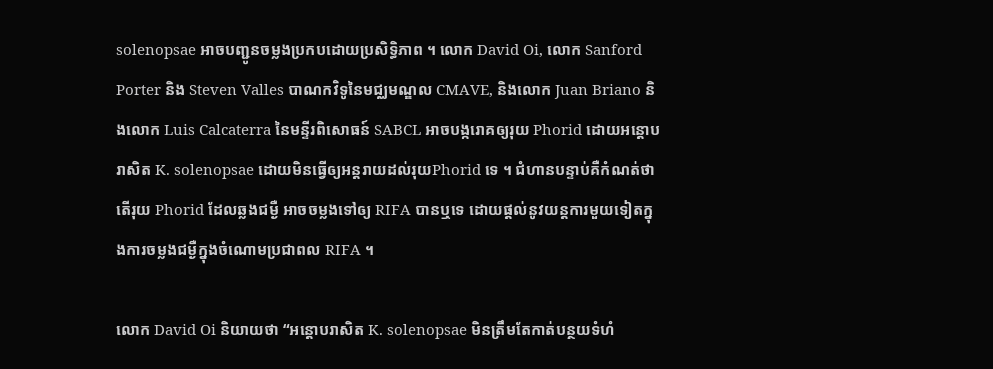solenopsae អាចបញ្ជូនចម្លងប្រកបដោយប្រសិទ្ធិភាព ។ លោក David Oi, លោក Sanford Porter និង Steven Valles បាណកវិទូនៃមជ្ឈមណ្ឌល CMAVE, និងលោក Juan Briano និងលោក Luis Calcaterra នៃមន្ទីរពិសោធន៍ SABCL អាចបង្ករោគឲ្យរុយ Phorid ដោយអន្តោបរាសិត K. solenopsae ដោយមិនធ្វើឲ្យអន្តរាយដល់រុយPhorid ទេ ។ ជំហានបន្ទាប់គឺកំណត់ថាតើរុយ Phorid ដែលឆ្លងជម្ងឺ អាចចម្លងទៅឲ្យ RIFA បានឬទេ ដោយផ្ដល់នូវយន្តការមួយទៀតក្នុងការចម្លងជម្ងឺក្នុងចំណោមប្រជាពល RIFA ។

លោក David Oi និយាយថា “អន្តោបរាសិត K. solenopsae មិនត្រឹមតែកាត់បន្ថយទំហំ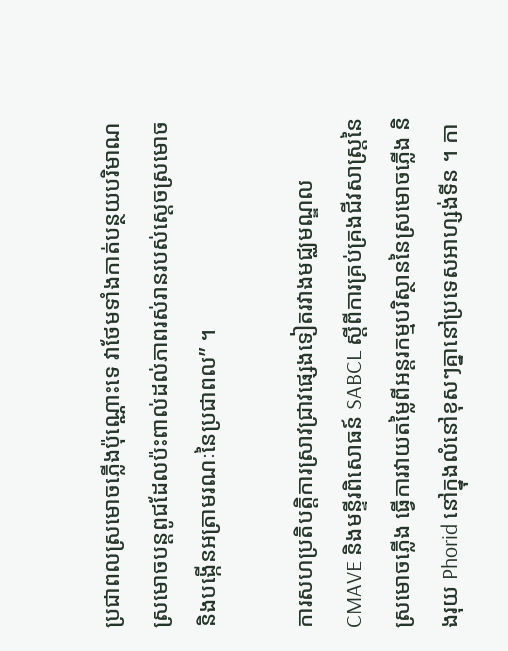ប្រជាពលស្រមោចភ្លើងប៉ុណ្ណោះទេ វាថែមទាំងកាត់បន្ថយបរិមាណស្រមោចបន្តពូជដែលប៉ះពាល់ដល់ភាពរស់រានរបស់ស្ដេចស្រមោច និងបង្កើនអត្រាមរណៈនៃប្រជាពល” ។

ការសហប្រតិបត្តិការស្រាវជ្រាវផ្សេងទៀតរវាងមជ្ឈមណ្ឌល CMAVE និងមន្ទីរពិសោធន៍ SABCL ស្ដីពីការគ្រប់គ្រងជីវសាស្ត្រនៃស្រមោចភ្លើង ធ្វើការវាយតម្លៃពីអន្តរកម្មបរិស្ថាននៃស្រមោចភ្លើង និងរុយ Phorid នៅក្នុងលំនៅខុសៗគ្នានៅប្រទេសអាហ្សង់ទីន ។ កា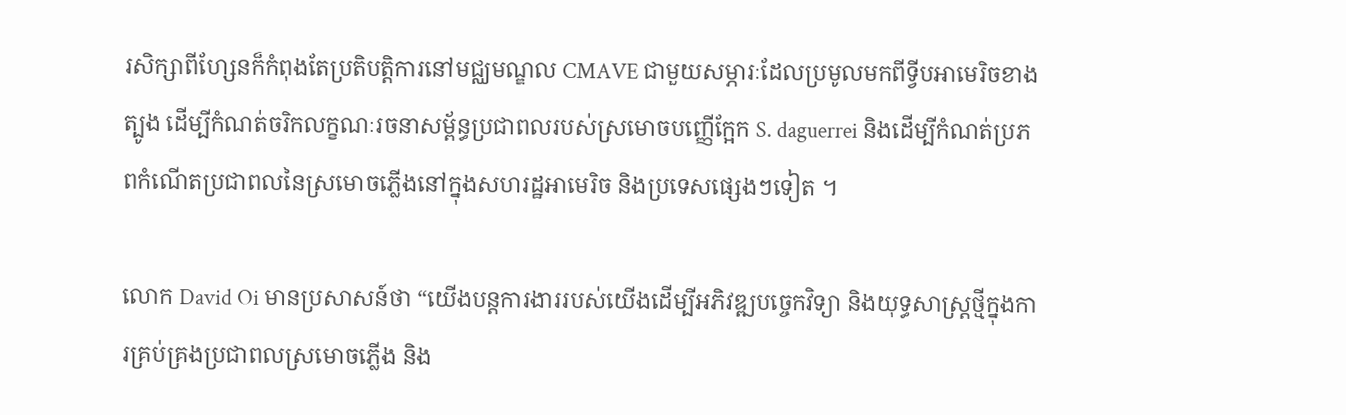រសិក្សាពីហ្សែនក៏កំពុងតែប្រតិបត្តិការនៅមជ្ឈមណ្ឌល CMAVE ជាមួយសម្ភារៈដែលប្រមូលមកពីទ្វីបអាមេរិចខាងត្បូង ដើម្បីកំណត់ចរិកលក្ខណៈរចនាសម្ព័ន្ធប្រជាពលរបស់ស្រមោចបញ្ញើក្អែក S. daguerrei និងដើម្បីកំណត់ប្រភពកំណើតប្រជាពលនៃស្រមោចភ្លើងនៅក្នុងសហរដ្ឋអាមេរិច និងប្រទេសផ្សេងៗទៀត ។

លោក David Oi មានប្រសាសន៍ថា “យើងបន្តការងាររបស់យើងដើម្បីអភិវឌ្ឍបច្ចេកវិទ្យា និងយុទ្ធសាស្ត្រថ្មីក្នុងការគ្រប់គ្រងប្រជាពលស្រមោចភ្លើង និង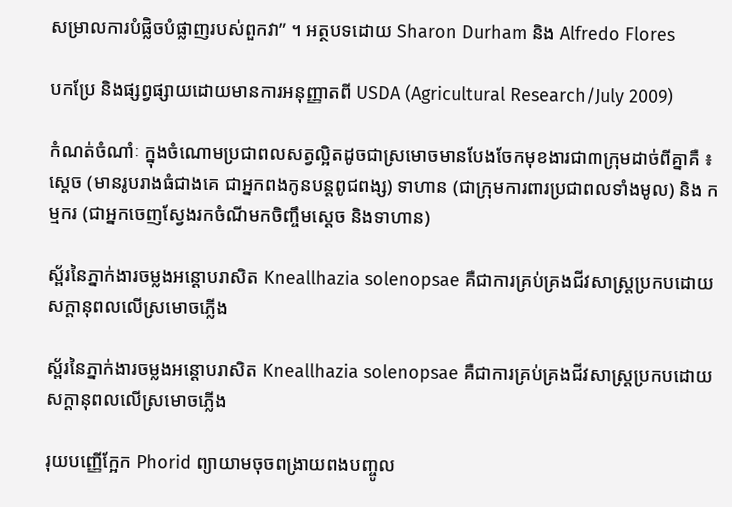សម្រាលការបំផ្លិចបំផ្លាញរបស់ពួកវា” ។ អត្ថបទដោយ Sharon Durham និង Alfredo Flores

បកប្រែ និងផ្សព្វផ្សាយដោយមានការអនុញ្ញាតពី USDA (Agricultural Research/July 2009)

កំណត់ចំណាំៈ ក្នុងចំណោមប្រជាពលសត្វល្អិតដូចជាស្រមោចមានបែងចែកមុខងារជា៣ក្រុមដាច់ពីគ្នាគឺ ៖ ស្ដេច (មានរូបរាងធំជាងគេ ជាអ្នកពងកូនបន្តពូជពង្ស) ទាហាន (ជាក្រុមការពារប្រជាពលទាំងមូល) និង កម្មករ (ជាអ្នកចេញស្វែងរកចំណីមកចិញ្ចឹមស្ដេច និងទាហាន)

ស្ព័រនៃភ្នាក់ងារចម្លងអន្តោបរាសិត Kneallhazia solenopsae គឺជាការគ្រប់គ្រងជីវសាស្ត្រប្រកបដោយសក្ដានុពលលើស្រមោចភ្លើង

ស្ព័រនៃភ្នាក់ងារចម្លងអន្តោបរាសិត Kneallhazia solenopsae គឺជាការគ្រប់គ្រងជីវសាស្ត្រប្រកបដោយសក្ដានុពលលើស្រមោចភ្លើង

រុយបញ្ញើក្អែក Phorid ព្យាយាមចុចពង្រាយពងបញ្ចូល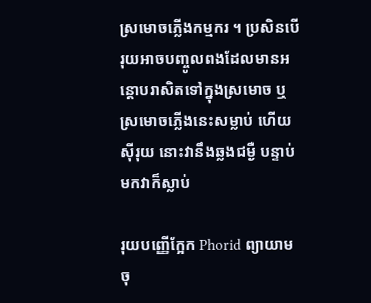ស្រមោចភ្លើងកម្មករ ។ ប្រសិនបើរុយអាចបញ្ចូលពងដែលមានអន្តោបរាសិតទៅក្នុងស្រមោច ឬស្រមោចភ្លើងនេះសម្លាប់ ហើយស៊ីរុយ នោះវានឹងឆ្លងជម្ងឺ បន្ទាប់មកវាក៏ស្លាប់

រុយបញ្ញើក្អែក Phorid ព្យាយាមចុ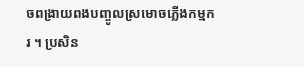ចពង្រាយពងបញ្ចូលស្រមោចភ្លើងកម្មករ ។ ប្រសិន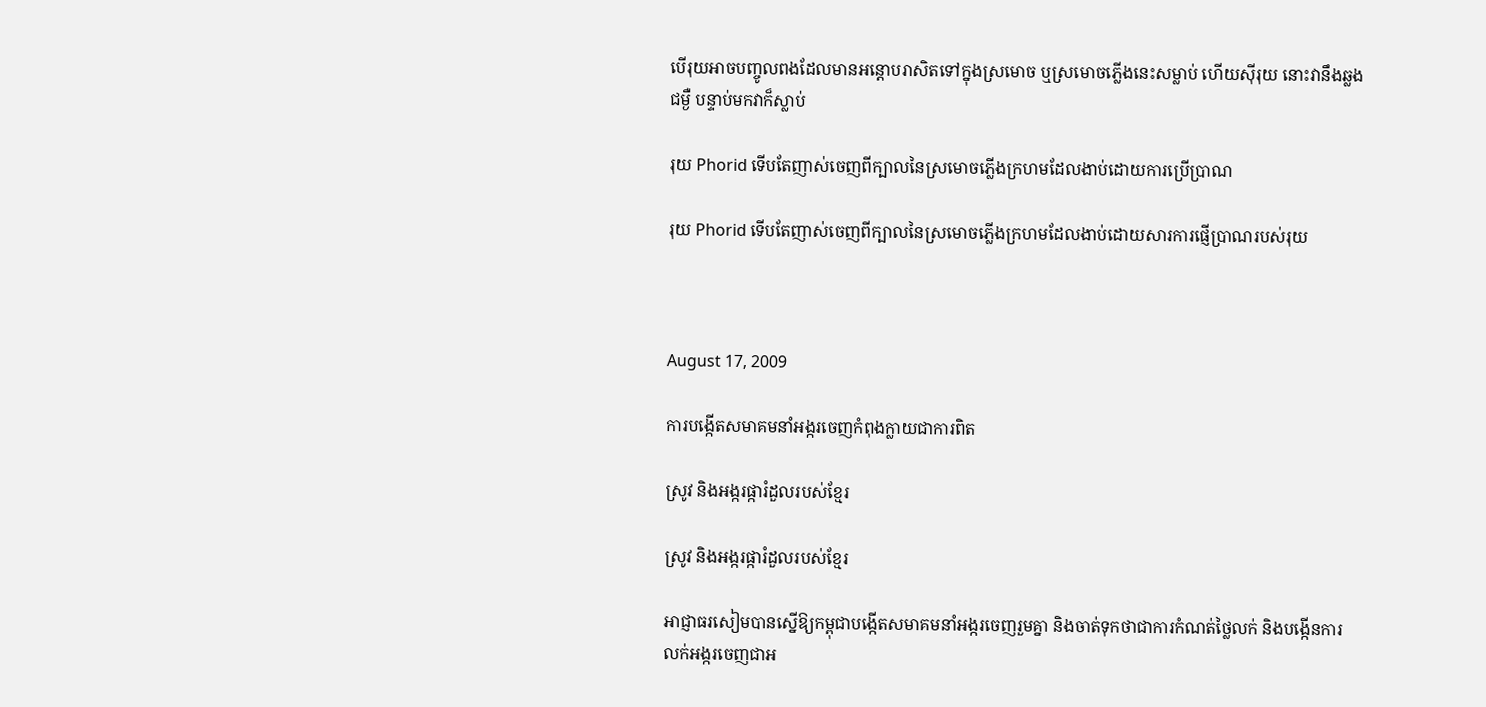បើរុយអាចបញ្ចូលពងដែលមានអន្តោបរាសិតទៅក្នុងស្រមោច ឬស្រមោចភ្លើងនេះសម្លាប់ ហើយស៊ីរុយ នោះវានឹងឆ្លងជម្ងឺ បន្ទាប់មកវាក៏ស្លាប់

រុយ Phorid ទើបតែញាស់ចេញពីក្បាលនៃស្រមោចភ្លើងក្រហមដែលងាប់ដោយការប្រើប្រាណ

រុយ Phorid ទើបតែញាស់ចេញពីក្បាលនៃស្រមោចភ្លើងក្រហមដែលងាប់ដោយសារការផ្ញើប្រាណរបស់រុយ



August 17, 2009

ការបង្កើតសមាគមនាំអង្ករចេញកំពុងក្លាយជាការពិត

ស្រូវ និងអង្ករផ្ការំដួលរបស់ខ្មែរ

ស្រូវ និងអង្ករផ្ការំដួលរបស់ខ្មែរ

អាជ្ញាធរសៀមបានស្នើឱ្យកម្ពុជាបង្កើតសមាគមនាំអង្ករចេញរួមគ្នា និងចាត់ទុកថាជាការកំណត់ថ្លៃលក់ និងបង្កើនការលក់អង្ករចេញជាអ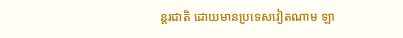ន្ដរជាតិ ដោយមានប្រទេសវៀតណាម ឡា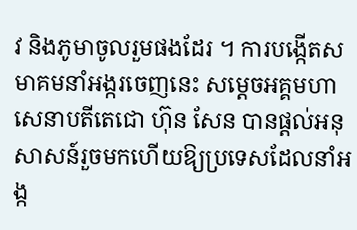វ និងភូមាចូលរួមផងដែរ ។ ការបង្កើតសមាគមនាំអង្ករចេញនេះ សម្ដេចអគ្គមហាសេនាបតីតេជោ ហ៊ុន សែន បានផ្ដល់អនុសាសន៍រួចមកហើយឱ្យប្រទេសដែលនាំអង្ក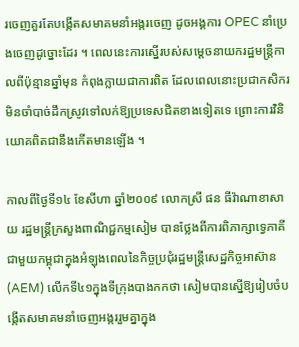រចេញគួរតែបង្កើតសមាគមនាំអង្ករចេញ ដូចអង្គការ OPEC នាំប្រេងចេញដូច្នោះដែរ ។ ពេលនេះការស្នើរបស់សម្ដេចនាយករដ្ឋមន្ដ្រីកាលពីប៉ុន្មានឆ្នាំមុន កំពុងក្លាយជាការពិត ដែលពេលនោះប្រជាកសិករមិនចាំបាច់ដឹកស្រូវទៅលក់ឱ្យប្រទេសជិតខាងទៀតទេ ព្រោះការវិនិយោគពិតជានឹងកើតមានឡើង ។

កាលពីថ្ងៃទី១៤ ខែសីហា ឆ្នាំ២០០៩ លោកស្រី ផន ធីវ៉ាណាខាសាយ រដ្ឋមន្ដ្រីក្រសួងពាណិជ្ជកម្មសៀម បានថ្លែងពីការពិភាក្សាទ្វេភាគីជាមួយកម្ពុជាក្នុងអំឡុងពេលនៃកិច្ចប្រជុំរដ្ឋមន្ដ្រីសេដ្ឋកិច្ចអាស៊ាន (AEM) លើកទី៤១ក្នុងទីក្រុងបាងកកថា សៀមបានស្នើឱ្យរៀបចំបង្កើតសមាគមនាំចេញអង្កររួមគ្នាក្នុង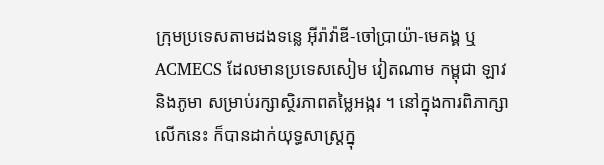ក្រុមប្រទេសតាមដងទន្លេ អ៊ីរ៉ាវ៉ាឌី-ចៅប្រាយ៉ា-មេគង្គ ឬ ACMECS ដែលមានប្រទេសសៀម វៀតណាម កម្ពុជា ឡាវ និងភូមា សម្រាប់រក្សាស្ថិរភាពតម្លៃអង្ករ ។ នៅក្នុងការពិភាក្សាលើកនេះ ក៏បានដាក់យុទ្ធសាស្ដ្រក្នុ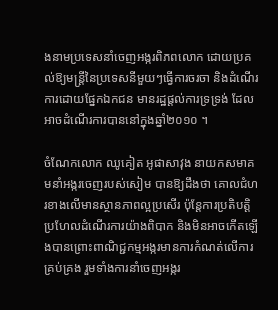ងនាមប្រទេសនាំចេញអង្ករពិភពលោក ដោយប្រគល់ឱ្យមន្ដ្រីនៃប្រទេសនីមួយៗធ្វើការចរចា និងដំណើរការដោយផ្នែកឯកជន មានរដ្ឋផ្ដល់ការទ្រទ្រង់ ដែលអាចដំណើរការបាននៅក្នុងឆ្នាំ២០១០ ។

ចំណែកលោក ឈូគៀត អូផាសាវុង នាយកសមាគមនាំអង្ករចេញរបស់សៀម បានឱ្យដឹងថា គោលជំហរខាងលើមានស្ថានភាពល្អប្រសើរ ប៉ុន្ដែការប្រតិបត្ដិប្រហែលដំណើរការយ៉ាងពិបាក និងមិនអាចកើតឡើងបានព្រោះពាណិជ្ជកម្មអង្ករមានការកំណត់លើការគ្រប់គ្រង រួមទាំងការនាំចេញអង្ករ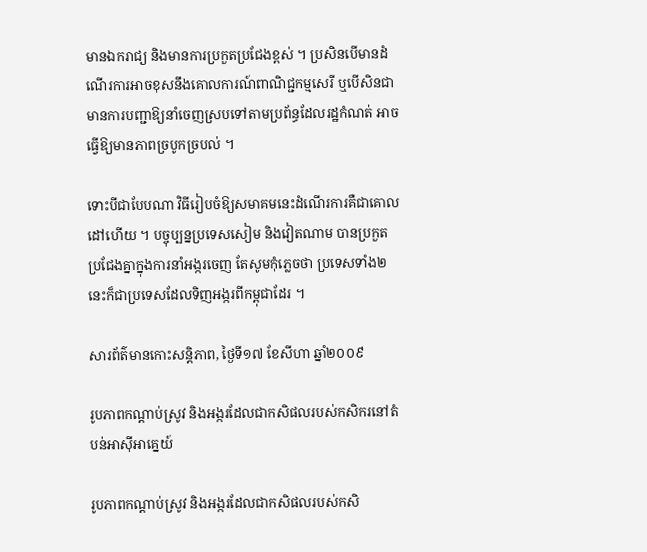មានឯករាជ្យ និងមានការប្រកួតប្រជែងខ្ពស់ ។ ប្រសិនបើមានដំណើរការអាចខុសនឹងគោលការណ៍ពាណិជ្ជកម្មសេរី ឬបើសិនជាមានការបញ្ជាឱ្យនាំចេញស្របទៅតាមប្រព័ន្ធដែលរដ្ឋកំណត់ អាចធ្វើឱ្យមានភាពច្របូកច្របល់ ។

ទោះបីជាបែបណា វិធីរៀបចំឱ្យសមាគមនេះដំណើរការគឺជាគោលដៅហើយ ។ បច្ចុប្បន្នប្រទេសសៀម និងវៀតណាម បានប្រកួតប្រជែងគ្នាក្នុងការនាំអង្ករចេញ តែសូមកុំភ្លេចថា ប្រទេសទាំង២នេះក៏ជាប្រទេសដែលទិញអង្ករពីកម្ពុជាដែរ ។

សារព័ត៌មានកោះសន្ដិភាព, ថ្ងៃទី១៧ ខែសីហា ឆ្នាំ២០០៩

រូបភាពកណ្ដាប់ស្រូវ និងអង្ករដែលជាកសិផលរបស់កសិករនៅតំបន់អាស៊ីអាគ្នេយ៍

រូបភាពកណ្ដាប់ស្រូវ និងអង្ករដែលជាកសិផលរបស់កសិ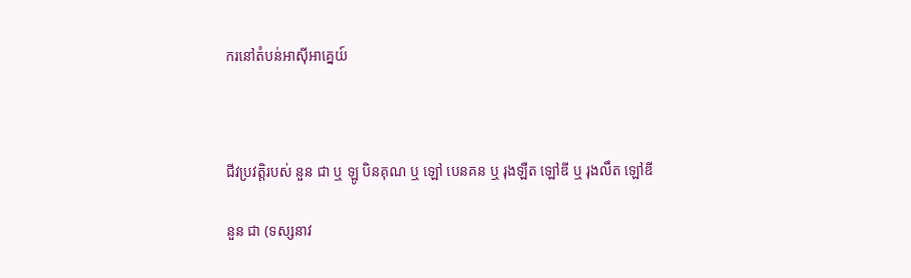ករនៅតំបន់អាស៊ីអាគ្នេយ៍



ជីវប្រវត្តិរបស់ នួន ជា ឬ ឡូ បិនគុណ ឬ ឡៅ បេនគន ឬ រុងឡឺត ឡៅឌី ឬ រុងលឹត ឡៅឌី

នួន ជា (ទស្សនាវ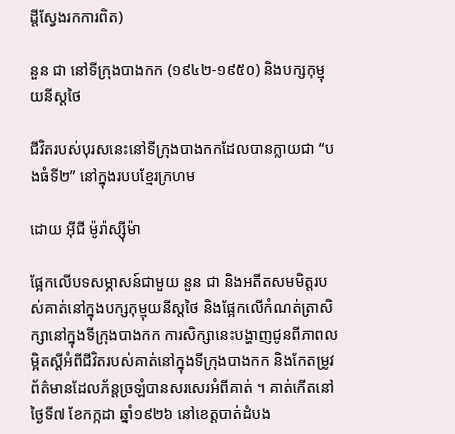ដ្ដីស្វែងរកការពិត)

នួន ជា នៅទីក្រុងបាងកក (១៩៤២-១៩៥០) និងបក្សកុម្មុយនីស្ដថៃ

ជីវិតរបស់បុរសនេះនៅទីក្រុងបាងកកដែលបានក្លាយជា “បងធំទី២” នៅក្នុងរបបខ្មែរក្រហម

ដោយ អ៊ីជី ម៉ូរ៉ាស្ស៊ីម៉ា

ផ្អែកលើបទសម្ភាសន៍ជាមួយ នួន ជា និងអតីតសមមិត្ដរបស់គាត់នៅក្នុងបក្សកុម្មុយនីស្ដថៃ និងផ្អែកលើកំណត់ត្រាសិក្សានៅក្នុងទីក្រុងបាងកក ការសិក្សានេះបង្ហាញជូនពីភាពលម្អិតស្ដីអំពីជីវិតរបស់គាត់នៅក្នុងទីក្រុងបាងកក និងកែតម្រូវព័ត៌មានដែលភ័ន្ដច្រឡំបានសរសេរអំពីគាត់ ។ គាត់កើតនៅថ្ងៃទី៧ ខែកក្កដា ឆ្នាំ១៩២៦ នៅខេត្ដបាត់ដំបង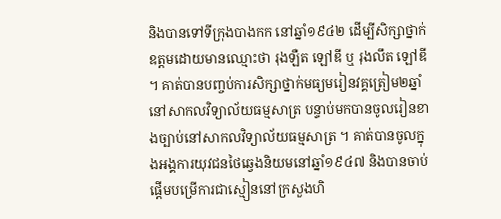និងបានទៅទីក្រុងបាងកក នៅឆ្នាំ១៩៤២ ដើម្បីសិក្សាថ្នាក់ឧត្ដមដោយមានឈ្មោះថា រុងឡឺត ឡៅឌី ឬ រុងលឹត ឡៅឌី ។ គាត់បានបញ្ចប់ការសិក្សាថ្នាក់មធ្យមរៀនវគ្គត្រៀម២ឆ្នាំនៅសាកលវិទ្យាល័យធម្មសាត្រ បន្ទាប់មកបានចូលរៀនខាងច្បាប់នៅសាកលវិទ្យាល័យធម្មសាត្រ ។ គាត់បានចូលក្នុងអង្គការយុវជនថៃឆ្វេងនិយមនៅឆ្នាំ១៩៤៧ និងបានចាប់ផ្ដើមបម្រើការជាស្មៀននៅក្រសួងហិ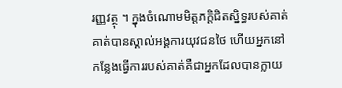រញ្ញវត្ថុ ។ ក្នុងចំណោមមិត្ដភក្ដិជិតស្និទ្ធរបស់គាត់ គាត់បានស្គាល់អង្គការយុវជនថៃ ហើយអ្នកនៅកន្លែងធ្វើការរបស់គាត់គឺជាអ្នកដែលបានក្លាយ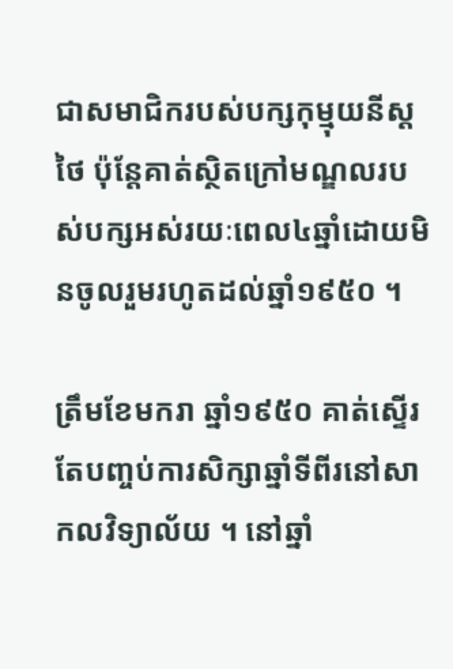ជាសមាជិករបស់បក្សកុម្មុយនីស្ដថៃ ប៉ុន្ដែគាត់ស្ថិតក្រៅមណ្ឌលរបស់បក្សអស់រយៈពេល៤ឆ្នាំដោយមិនចូលរួមរហូតដល់ឆ្នាំ១៩៥០ ។

ត្រឹមខែមករា ឆ្នាំ១៩៥០ គាត់ស្ទើរតែបញ្ចប់ការសិក្សាឆ្នាំទីពីរនៅសាកលវិទ្យាល័យ ។ នៅឆ្នាំ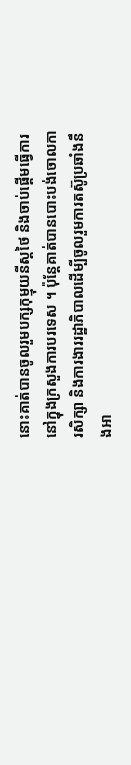នោះគាត់បានចូលរួមបក្សកុម្មុយនីស្ដថៃ និងចាប់ផ្ដើមធ្វើការនៅក្នុងក្រសួងការបរទេស ។ ប៉ុន្ដែគាត់បានបោះបង់ចោលការសិក្សា និងការងាររដ្ឋាភិបាលដើម្បីចូលរួមការតស៊ូប្រឆាំងនឹងអា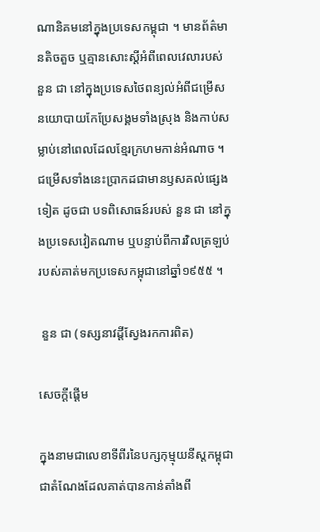ណានិគមនៅក្នុងប្រទេសកម្ពុជា ។ មានព័ត៌មានតិចតួច ឬគ្មានសោះស្ដីអំពីពេលវេលារបស់ នួន ជា នៅក្នុងប្រទេសថៃពន្យល់អំពីជម្រើសនយោបាយកែប្រែសង្គមទាំងស្រុង និងកាប់សម្លាប់នៅពេលដែលខ្មែរក្រហមកាន់អំណាច ។ ជម្រើសទាំងនេះប្រាកដជាមានឫសគល់ផ្សេងទៀត ដូចជា បទពិសោធន៍របស់ នួន ជា នៅក្នុងប្រទេសវៀតណាម ឬបន្ទាប់ពីការវិលត្រឡប់របស់គាត់មកប្រទេសកម្ពុជានៅឆ្នាំ១៩៥៥ ។

 នួន ជា (ទស្សនាវដ្ដីស្វែងរកការពិត)

សេចក្ដីផ្ដើម

ក្នុងនាមជាលេខាទីពីរនៃបក្សកុម្មុយនីស្ដកម្ពុជា ជាតំណែងដែលគាត់បានកាន់តាំងពី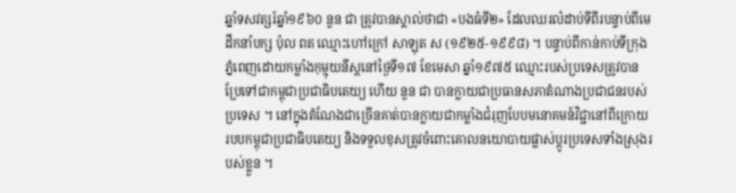ឆ្នាំទសវត្សរ៍ឆ្នាំ១៩៦០ នួន ជា ត្រូវបានស្គាល់ថាជា «បងធំទី២» ដែលឈរលំដាប់ទីពីរបន្ទាប់ពីមេដឹកនាំបក្ស ប៉ុល ពត ឈ្មោះហៅក្រៅ សាឡុត ស (១៩២៥-១៩៩៨) ។ បន្ទាប់ពីកាន់កាប់ទីក្រុងភ្នំពេញដោយកម្លាំងកុម្មុយនីស្ដនៅថ្ងៃទី១៧ ខែមេសា ឆ្នាំ១៩៧៥ ឈ្មោះរបស់ប្រទេសត្រូវបានប្រែទៅជាកម្ពុជាប្រជាធិបតេយ្យ ហើយ នួន ជា បានក្លាយជាប្រធានសភាតំណាងប្រជាជនរបស់ប្រទេស ។ នៅក្នុងតំណែងជាច្រើនគាត់បានក្លាយជាកម្លាំងជំរុញបែបមនោគមន៍វិជ្ជានៅពីក្រោយរបបកម្ពុជាប្រជាធិបតេយ្យ និងទទួលខុសត្រូវចំពោះគោលនយោបាយផ្លាស់ប្ដូរប្រទេសទាំងស្រុងរបស់ខ្លួន ។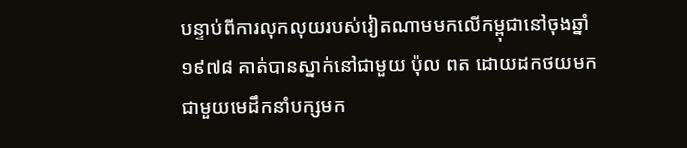បន្ទាប់ពីការលុកលុយរបស់វៀតណាមមកលើកម្ពុជានៅចុងឆ្នាំ១៩៧៨ គាត់បានស្នាក់នៅជាមួយ ប៉ុល ពត ដោយដកថយមកជាមួយមេដឹកនាំបក្សមក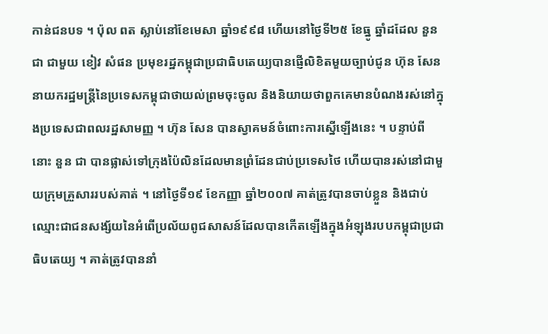កាន់ជនបទ ។ ប៉ុល ពត ស្លាប់នៅខែមេសា ឆ្នាំ១៩៩៨ ហើយនៅថ្ងៃទី២៥ ខែធ្នូ ឆ្នាំដដែល នួន ជា ជាមួយ ខៀវ សំផន ប្រមុខរដ្ឋកម្ពុជាប្រជាធិបតេយ្យបានផ្ញើលិខិតមួយច្បាប់ជូន ហ៊ុន សែន នាយករដ្ឋមន្ដ្រីនៃប្រទេសកម្ពុជាថាយល់ព្រមចុះចូល និងនិយាយថាពួកគេមានបំណងរស់នៅក្នុងប្រទេសជាពលរដ្ឋសាមញ្ញ ។ ហ៊ុន សែន បានស្វាគមន៍ចំពោះការស្នើឡើងនេះ ។ បន្ទាប់ពីនោះ នួន ជា បានផ្លាស់ទៅក្រុងប៉ៃលិនដែលមានព្រំដែនជាប់ប្រទេសថៃ ហើយបានរស់នៅជាមួយក្រុមគ្រួសាររបស់គាត់ ។ នៅថ្ងៃទី១៩ ខែកញ្ញា ឆ្នាំ២០០៧ គាត់ត្រូវបានចាប់ខ្លួន និងជាប់ឈ្មោះជាជនសង្ស័យនៃអំពើប្រល័យពូជសាសន៍ដែលបានកើតឡើងក្នុងអំឡុងរបបកម្ពុជាប្រជាធិបតេយ្យ ។ គាត់ត្រូវបាននាំ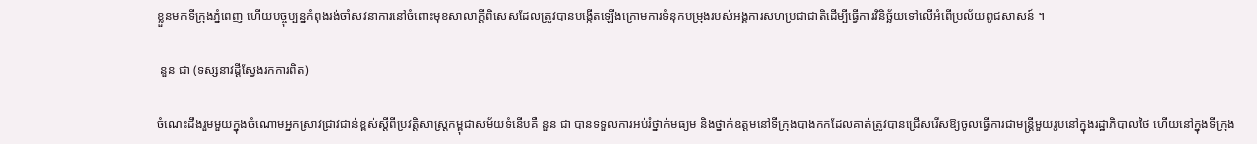ខ្លួនមកទីក្រុងភ្នំពេញ ហើយបច្ចុប្បន្នកំពុងរង់ចាំសវនាការនៅចំពោះមុខសាលាក្ដីពិសេសដែលត្រូវបានបង្កើតឡើងក្រោមការទំនុកបម្រុងរបស់អង្គការសហប្រជាជាតិដើម្បីធ្វើការវិនិច្ឆ័យទៅលើអំពើប្រល័យពូជសាសន៍ ។

 នួន ជា (ទស្សនាវដ្ដីស្វែងរកការពិត)

ចំណេះដឹងរួមមួយក្នុងចំណោមអ្នកស្រាវជ្រាវជាន់ខ្ពស់ស្ដីពីប្រវត្ដិសាស្ដ្រកម្ពុជាសម័យទំនើបគឺ នួន ជា បានទទួលការអប់រំថ្នាក់មធ្យម និងថ្នាក់ឧត្ដមនៅទីក្រុងបាងកកដែលគាត់ត្រូវបានជ្រើសរើសឱ្យចូលធ្វើការជាមន្ដ្រីមួយរូបនៅក្នុងរដ្ឋាភិបាលថៃ ហើយនៅក្នុងទីក្រុង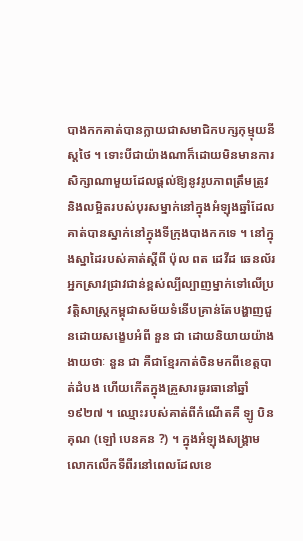បាងកកគាត់បានក្លាយជាសមាជិកបក្សកុម្មុយនីស្ដថៃ ។ ទោះបីជាយ៉ាងណាក៏ដោយមិនមានការសិក្សាណាមួយដែលផ្ដល់ឱ្យនូវរូបភាពត្រឹមត្រូវ និងលម្អិតរបស់បុរសម្នាក់នៅក្នុងអំឡុងឆ្នាំដែលគាត់បានស្នាក់នៅក្នុងទីក្រុងបាងកកទេ ។ នៅក្នុងស្នាដៃរបស់គាត់ស្ដីពី ប៉ុល ពត ដេវីដ ឆេនល័រ អ្នកស្រាវជ្រាវជាន់ខ្ពស់ល្បីល្បាញម្នាក់ទៅលើប្រវត្ដិសាស្ដ្រកម្ពុជាសម័យទំនើបគ្រាន់តែបង្ហាញជួនដោយសង្ខេបអំពី នួន ជា ដោយនិយាយយ៉ាងងាយថាៈ នួន ជា គឺជាខ្មែរកាត់ចិនមកពីខេត្ដបាត់ដំបង ហើយកើតក្នុងគ្រួសារធូរធានៅឆ្នាំ១៩២៧ ។ ឈ្មោះរបស់គាត់ពីកំណើតគឺ ឡូ បិនគុណ (ឡៅ បេនគន ?) ។ ក្នុងអំឡុងសង្គ្រាមលោកលើកទីពីរនៅពេលដែលខេ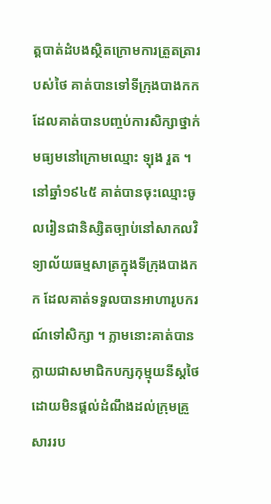ត្ដបាត់ដំបងស្ថិតក្រោមការត្រួតត្រារបស់ថៃ គាត់បានទៅទីក្រុងបាងកកដែលគាត់បានបញ្ចប់ការសិក្សាថ្នាក់មធ្យមនៅក្រោមឈ្មោះ ឡុង រួត ។ នៅឆ្នាំ១៩៤៥ គាត់បានចុះឈ្មោះចូលរៀនជានិស្សិតច្បាប់នៅសាកលវិទ្យាល័យធម្មសាត្រក្នុងទីក្រុងបាងកក ដែលគាត់ទទួលបានអាហារូបករណ៍ទៅសិក្សា ។ ភ្លាមនោះគាត់បានក្លាយជាសមាជិកបក្សកុម្មុយនីស្ដថៃដោយមិនផ្ដល់ដំណឹងដល់ក្រុមគ្រួសាររប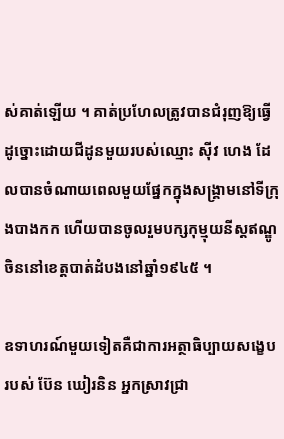ស់គាត់ឡើយ ។ គាត់ប្រហែលត្រូវបានជំរុញឱ្យធ្វើដូច្នោះដោយជីដូនមួយរបស់ឈ្មោះ ស៊ីវ ហេង ដែលបានចំណាយពេលមួយផ្នែកក្នុងសង្គ្រាមនៅទីក្រុងបាងកក ហើយបានចូលរួមបក្សកុម្មុយនីស្ដឥណ្ឌូចិននៅខេត្ដបាត់ដំបងនៅឆ្នាំ១៩៤៥ ។

ឧទាហរណ៍មួយទៀតគឺជាការអត្ថាធិប្បាយសង្ខេបរបស់ ប៊ែន ឃៀរនិន អ្នកស្រាវជ្រា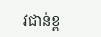វជាន់ខ្ព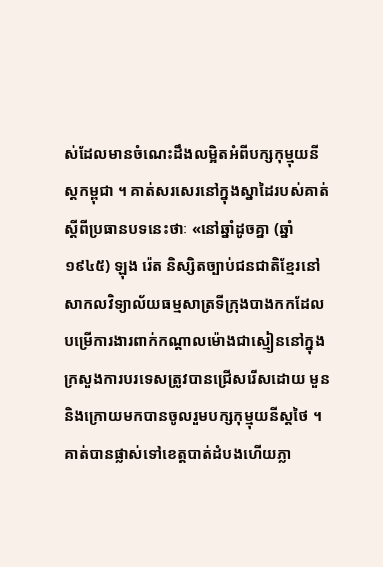ស់ដែលមានចំណេះដឹងលម្អិតអំពីបក្សកុម្មុយនីស្ដកម្ពុជា ។ គាត់សរសេរនៅក្នុងស្នាដៃរបស់គាត់ស្ដីពីប្រធានបទនេះថាៈ «នៅឆ្នាំដូចគ្នា (ឆ្នាំ១៩៤៥) ឡុង រ៉េត និស្សិតច្បាប់ជនជាតិខ្មែរនៅសាកលវិទ្យាល័យធម្មសាត្រទីក្រុងបាងកកដែលបម្រើការងារពាក់កណ្ដាលម៉ោងជាស្មៀននៅក្នុងក្រសួងការបរទេសត្រូវបានជ្រើសរើសដោយ មួន និងក្រោយមកបានចូលរួមបក្សកុម្មុយនីស្ដថៃ ។ គាត់បានផ្លាស់ទៅខេត្ដបាត់ដំបងហើយភ្លា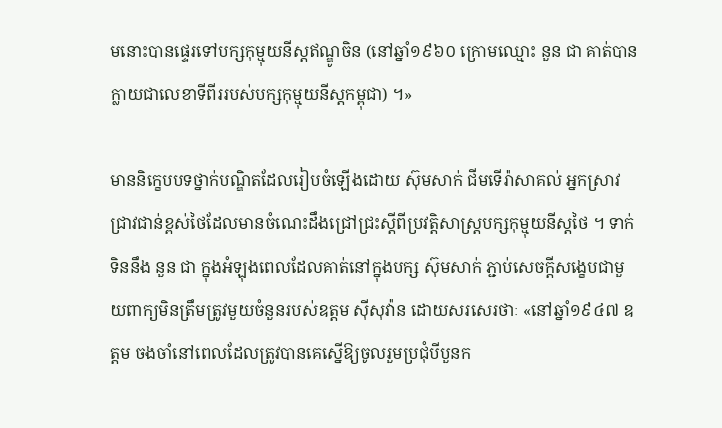មនោះបានផ្ទេរទៅបក្សកុម្មុយនីស្ដឥណ្ឌូចិន (នៅឆ្នាំ១៩៦០ ក្រោមឈ្មោះ នួន ជា គាត់បានក្លាយជាលេខាទីពីររបស់បក្សកុម្មុយនីស្ដកម្ពុជា) ។»

មាននិក្ខេបបទថ្នាក់បណ្ឌិតដែលរៀបចំឡើងដោយ ស៊ុមសាក់ ជីមទើរ៉ាសាគល់ អ្នកស្រាវជ្រាវជាន់ខ្ពស់ថៃដែលមានចំណេះដឹងជ្រៅជ្រះស្ដីពីប្រវត្ដិសាស្ត្របក្សកុម្មុយនីស្ដថៃ ។ ទាក់ទិននឹង នួន ជា ក្នុងអំឡុងពេលដែលគាត់នៅក្នុងបក្ស ស៊ុមសាក់ ភ្ជាប់សេចក្ដីសង្ខេបជាមួយពាក្យមិនត្រឹមត្រូវមួយចំនួនរបស់ឧត្ដម ស៊ីសុវ៉ាន ដោយសរសេរថាៈ «នៅឆ្នាំ១៩៤៧ ឧត្ដម ចងចាំនៅពេលដែលត្រូវបានគេស្នើឱ្យចូលរួមប្រជុំបីបួនក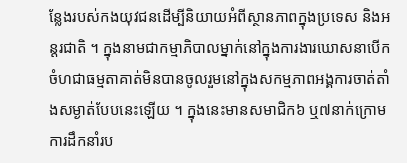ន្លែងរបស់កងយុវជនដើម្បីនិយាយអំពីស្ថានភាពក្នុងប្រទេស និងអន្ដរជាតិ ។ ក្នុងនាមជាកម្មាភិបាលម្នាក់នៅក្នុងការងារឃោសនាបើកចំហជាធម្មតាគាត់មិនបានចូលរួមនៅក្នុងសកម្មភាពអង្គការចាត់តាំងសម្ងាត់បែបនេះឡើយ ។ ក្នុងនេះមានសមាជិក៦ ឬ៧នាក់ក្រោមការដឹកនាំរប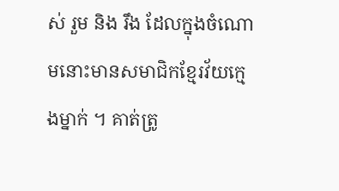ស់ រួម និង រឹង ដែលក្នុងចំណោមនោះមានសមាជិកខ្មែរវ័យក្មេងម្នាក់ ។ គាត់ត្រូ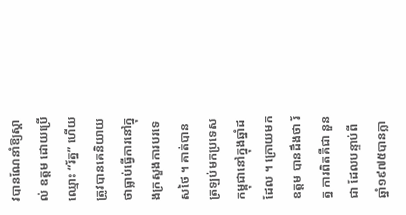វបានណែនាំឱ្យស្គាល់ ឧត្ដម ដោយប្រើឈ្មោះ “រ័ត្ន” ហើយត្រូវបានគេនិយាយថាធ្លាប់ធ្វើការនៅក្នុងក្រសួងការបរទេសថៃ ។ គាត់បានត្រឡប់មកប្រទេសកម្ពុជានៅក្នុងឆ្នាំដដែល ។ ក្រោយមក ឧត្ដម បានដឹងថា រ័ត្ន ការពិតគឺជា នួន ជា ដែលបន្ទាប់ពីឆ្នាំ១៩៧៥បានក្លា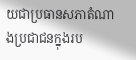យជាប្រធានសភាតំណាងប្រជាជនក្នុងរប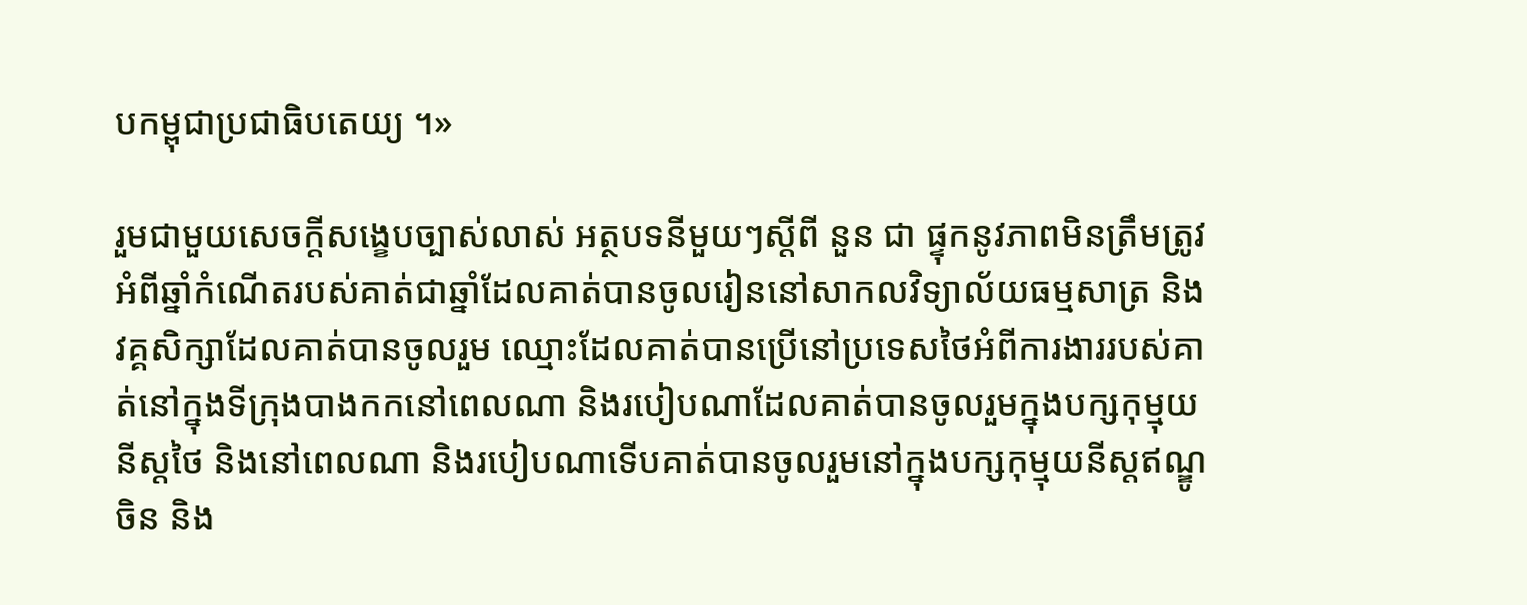បកម្ពុជាប្រជាធិបតេយ្យ ។»

រួមជាមួយសេចក្ដីសង្ខេបច្បាស់លាស់ អត្ថបទនីមួយៗស្ដីពី នួន ជា ផ្ទុកនូវភាពមិនត្រឹមត្រូវអំពីឆ្នាំកំណើតរបស់គាត់ជាឆ្នាំដែលគាត់បានចូលរៀននៅសាកលវិទ្យាល័យធម្មសាត្រ និងវគ្គសិក្សាដែលគាត់បានចូលរួម ឈ្មោះដែលគាត់បានប្រើនៅប្រទេសថៃអំពីការងាររបស់គាត់នៅក្នុងទីក្រុងបាងកកនៅពេលណា និងរបៀបណាដែលគាត់បានចូលរួមក្នុងបក្សកុម្មុយនីស្ដថៃ និងនៅពេលណា និងរបៀបណាទើបគាត់បានចូលរួមនៅក្នុងបក្សកុម្មុយនីស្ដឥណ្ឌូចិន និង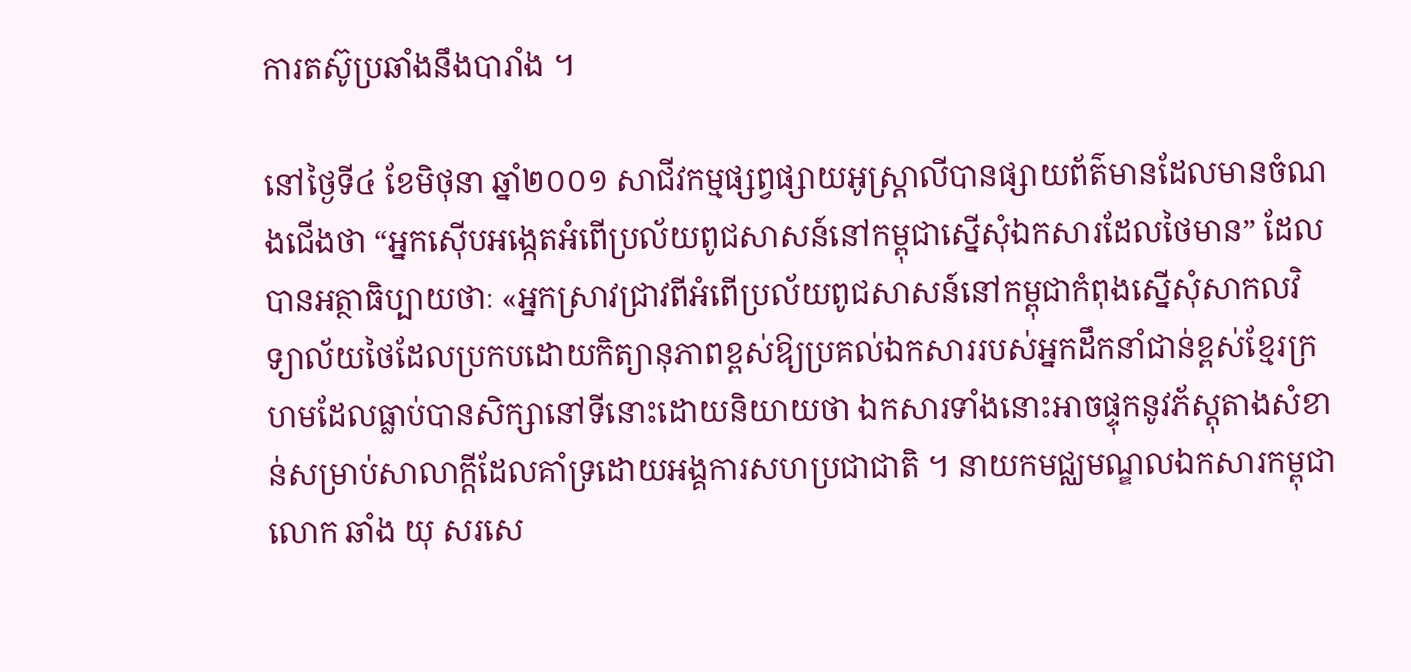ការតស៊ូប្រឆាំងនឹងបារាំង ។

នៅថ្ងៃទី៤ ខែមិថុនា ឆ្នាំ២០០១ សាជីវកម្មផ្សព្វផ្សាយអូស្ដ្រាលីបានផ្សាយព័ត៌មានដែលមានចំណងជើងថា “អ្នកស៊ើបអង្កេតអំពើប្រល័យពូជសាសន៍នៅកម្ពុជាស្នើសុំឯកសារដែលថៃមាន” ដែលបានអត្ថាធិប្បាយថាៈ «អ្នកស្រាវជ្រាវពីអំពើប្រល័យពូជសាសន៍នៅកម្ពុជាកំពុងស្នើសុំសាកលវិទ្យាល័យថៃដែលប្រកបដោយកិត្យានុភាពខ្ពស់ឱ្យប្រគល់ឯកសាររបស់អ្នកដឹកនាំជាន់ខ្ពស់ខ្មែរក្រហមដែលធ្លាប់បានសិក្សានៅទីនោះដោយនិយាយថា ឯកសារទាំងនោះអាចផ្ទុកនូវភ័ស្ដុតាងសំខាន់សម្រាប់សាលាក្ដីដែលគាំទ្រដោយអង្គការសហប្រជាជាតិ ។ នាយកមជ្ឈមណ្ឌលឯកសារកម្ពុជាលោក ឆាំង យុ សរសេ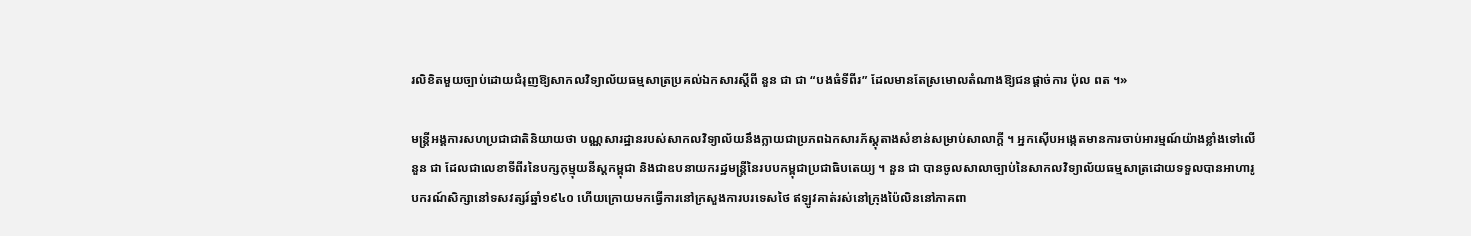រលិខិតមួយច្បាប់ដោយជំរុញឱ្យសាកលវិទ្យាល័យធម្មសាត្រប្រគល់ឯកសារស្ដីពី នួន ជា ជា “បងធំទីពីរ” ដែលមានតែស្រមោលតំណាងឱ្យជនផ្ដាច់ការ ប៉ុល ពត ។»

មន្ដ្រីអង្គការសហប្រជាជាតិនិយាយថា បណ្ណសារដ្ឋានរបស់សាកលវិទ្យាល័យនឹងក្លាយជាប្រភពឯកសារភ័ស្ដុតាងសំខាន់សម្រាប់សាលាក្ដី ។ អ្នកស៊ើបអង្កេតមានការចាប់អារម្មណ៍យ៉ាងខ្លាំងទៅលើ នួន ជា ដែលជាលេខាទីពីរនៃបក្សកុម្មុយនីស្ដកម្ពុជា និងជាឧបនាយករដ្ឋមន្ដ្រីនៃរបបកម្ពុជាប្រជាធិបតេយ្យ ។ នួន ជា បានចូលសាលាច្បាប់នៃសាកលវិទ្យាល័យធម្មសាត្រដោយទទួលបានអាហារូបករណ៍សិក្សានៅទសវត្សរ៍ឆ្នាំ១៩៤០ ហើយក្រោយមកធ្វើការនៅក្រសួងការបរទេសថៃ ឥឡូវគាត់រស់នៅក្រុងប៉ៃលិននៅភាគពា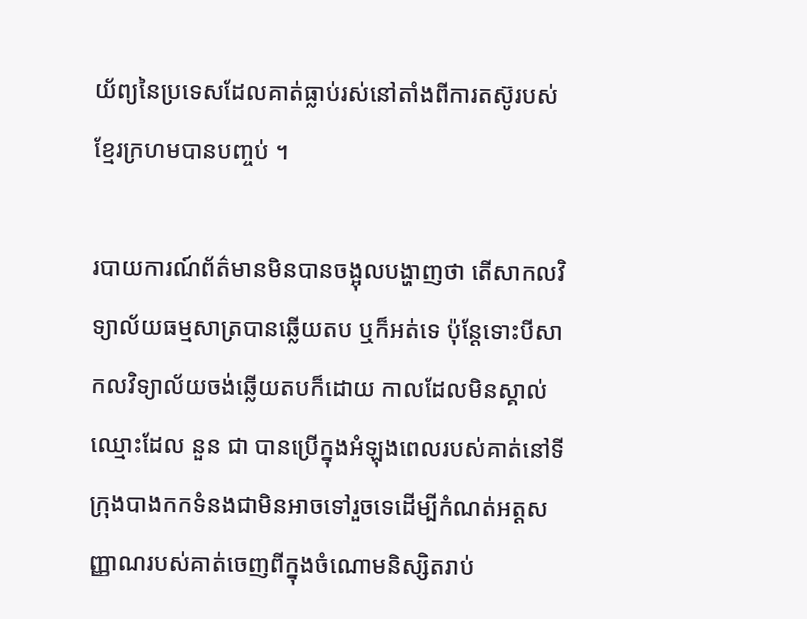យ័ព្យនៃប្រទេសដែលគាត់ធ្លាប់រស់នៅតាំងពីការតស៊ូរបស់ខ្មែរក្រហមបានបញ្ចប់ ។

របាយការណ៍ព័ត៌មានមិនបានចង្អុលបង្ហាញថា តើសាកលវិទ្យាល័យធម្មសាត្របានឆ្លើយតប ឬក៏អត់ទេ ប៉ុន្ដែទោះបីសាកលវិទ្យាល័យចង់ឆ្លើយតបក៏ដោយ កាលដែលមិនស្គាល់ឈ្មោះដែល នួន ជា បានប្រើក្នុងអំឡុងពេលរបស់គាត់នៅទីក្រុងបាងកកទំនងជាមិនអាចទៅរួចទេដើម្បីកំណត់អត្ដសញ្ញាណរបស់គាត់ចេញពីក្នុងចំណោមនិស្សិតរាប់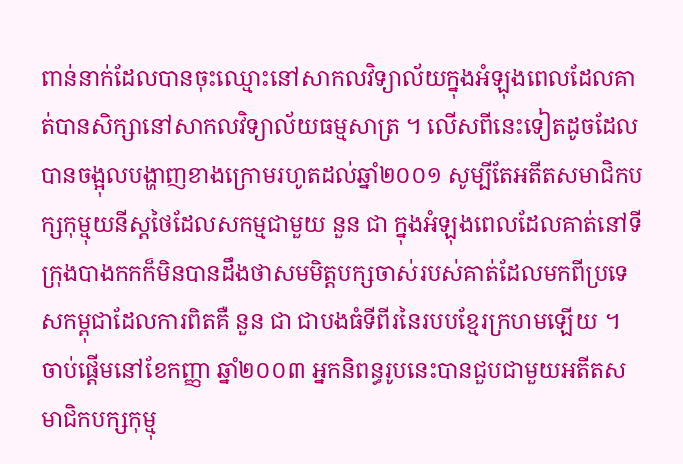ពាន់នាក់ដែលបានចុះឈ្មោះនៅសាកលវិទ្យាល័យក្នុងអំឡុងពេលដែលគាត់បានសិក្សានៅសាកលវិទ្យាល័យធម្មសាត្រ ។ លើសពីនេះទៀតដូចដែលបានចង្អុលបង្ហាញខាងក្រោមរហូតដល់ឆ្នាំ២០០១ សូម្បីតែអតីតសមាជិកបក្សកុម្មុយនីស្ដថៃដែលសកម្មជាមួយ នួន ជា ក្នុងអំឡុងពេលដែលគាត់នៅទីក្រុងបាងកកក៏មិនបានដឹងថាសមមិត្ដបក្សចាស់របស់គាត់ដែលមកពីប្រទេសកម្ពុជាដែលការពិតគឺ នួន ជា ជាបងធំទីពីរនៃរបបខ្មែរក្រហមឡើយ ។ ចាប់ផ្ដើមនៅខែកញ្ញា ឆ្នាំ២០០៣ អ្នកនិពន្ធរូបនេះបានជួបជាមួយអតីតសមាជិកបក្សកុម្មុ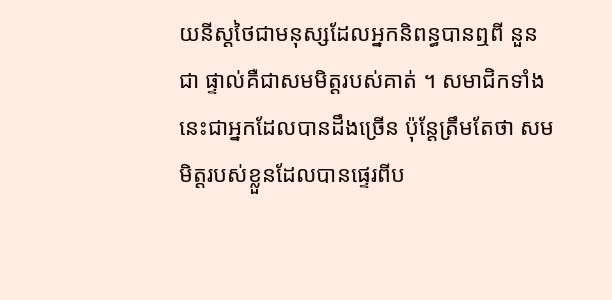យនីស្ដថៃជាមនុស្សដែលអ្នកនិពន្ធបានឮពី នួន ជា ផ្ទាល់គឺជាសមមិត្ដរបស់គាត់ ។ សមាជិកទាំងនេះជាអ្នកដែលបានដឹងច្រើន ប៉ុន្ដែត្រឹមតែថា សមមិត្ដរបស់ខ្លួនដែលបានផ្ទេរពីប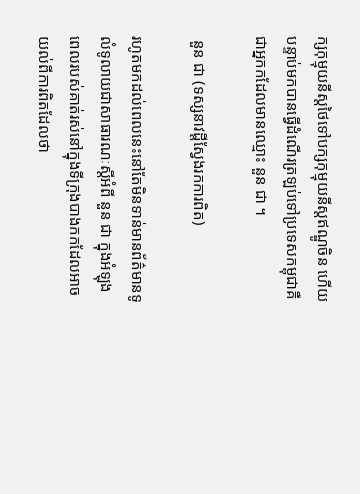ក្សកុម្មុយនីស្ដថៃទៅបក្សកុម្មុយនីស្ដឥណ្ឌូចិន ហើយបន្ទាប់មកបានធ្វើដំណើរត្រឡប់ទៅប្រទេសកម្ពុជាគឺជាអ្នកកដែលមានឈ្មោះ នួន ជា ។

 នួន ជា (ទស្សនាវដ្ដីស្វែងរកការពិត)

រហូតមកដល់ពេលនេះនៅតែមិនទាន់មានព័ត៌មានទូលំទូលាយជាសាធារណៈស្ដីអំពី នួន ជា ក្នុងអំឡុងពេលរបស់គាត់រស់នៅក្នុងទីក្រុងបាងកកដែលអាចយល់ពីការពិតដែលថា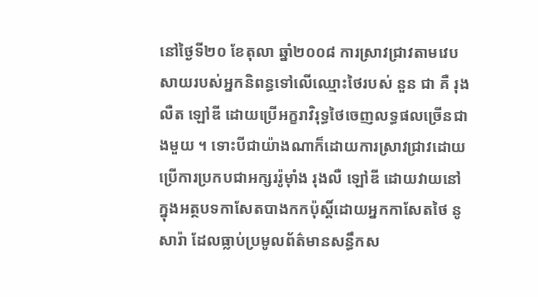នៅថ្ងៃទី២០ ខែតុលា ឆ្នាំ២០០៨ ការស្រាវជ្រាវតាមវេបសាយរបស់អ្នកនិពន្ធទៅលើឈ្មោះថៃរបស់ នួន ជា គឺ រុងលឺត ឡៅឌី ដោយប្រើអក្ខរាវិរុទ្ធថៃចេញលទ្ធផលច្រើនជាងមួយ ។ ទោះបីជាយ៉ាងណាក៏ដោយការស្រាវជ្រាវដោយប្រើការប្រកបជាអក្សររ៉ូម៉ាំង រុងលឺ ឡៅឌី ដោយវាយនៅក្នុងអត្ថបទកាសែតបាងកកប៉ុស្ដិ៍ដោយអ្នកកាសែតថៃ នូ សារ៉ា ដែលធ្លាប់ប្រមូលព័ត៌មានសន្ធឹកស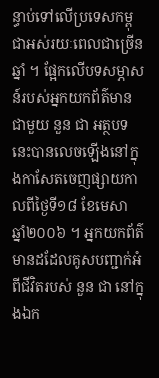ន្ធាប់ទៅលើប្រទេសកម្ពុជាអស់រយៈពេលជាច្រើនឆ្នាំ ។ ផ្អែកលើបទសម្ភាសន៍របស់អ្នកយកព័ត៌មានជាមួយ នួន ជា អត្ថបទនេះបានលេចឡើងនៅក្នុងកាសែតចេញផ្សាយកាលពីថ្ងៃទី១៨ ខែមេសា ឆ្នាំ២០០៦ ។ អ្នកយកព័ត៌មានដដែលគូសបញ្ជាក់អំពីជីវិតរបស់ នួន ជា នៅក្នុងឯក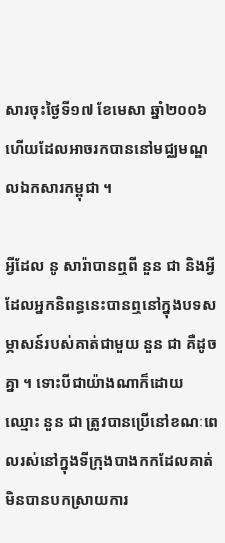សារចុះថ្ងៃទី១៧ ខែមេសា ឆ្នាំ២០០៦ហើយដែលអាចរកបាននៅមជ្ឈមណ្ឌលឯកសារកម្ពុជា ។

អ្វីដែល នូ សារ៉ាបានឮពី នួន ជា និងអ្វីដែលអ្នកនិពន្ធនេះបានឮនៅក្នុងបទសម្ភាសន៍របស់គាត់ជាមួយ នួន ជា គឺដូចគ្នា ។ ទោះបីជាយ៉ាងណាក៏ដោយ ឈ្មោះ នួន ជា ត្រូវបានប្រើនៅខណៈពេលរស់នៅក្នុងទីក្រុងបាងកកដែលគាត់មិនបានបកស្រាយការ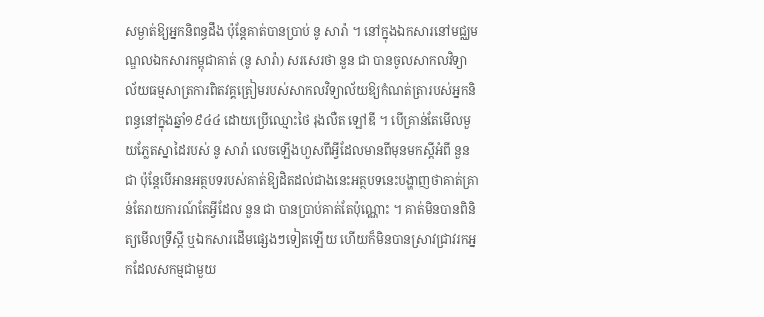សម្ងាត់ឱ្យអ្នកនិពន្ធដឹង ប៉ុន្ដែគាត់បានប្រាប់ នូ សារ៉ា ។ នៅក្នុងឯកសារនៅមជ្ឈមណ្ឌលឯកសារកម្ពុជាគាត់ (នូ សារ៉ា) សរសេរថា នួន ជា បានចូលសាកលវិទ្យាល័យធម្មសាត្រការពិតវគ្គត្រៀមរបស់សាកលវិទ្យាល័យឱ្យកំណត់ត្រារបស់អ្នកនិពន្ធនៅក្នុងឆ្នាំ១៩៤៤ ដោយប្រើឈ្មោះថៃ រុងលឺត ឡៅឌី ។ បើគ្រាន់តែមើលមួយភ្លែតស្នាដៃរបស់ នូ សារ៉ា លេចឡើងហួសពីអ្វីដែលមានពីមុនមកស្ដីអំពី នួន ជា ប៉ុន្ដែបើអានអត្ថបទរបស់គាត់ឱ្យដិតដល់ជាងនេះអត្ថបទនេះបង្ហាញថាគាត់គ្រាន់តែរាយការណ៍តែអ្វីដែល នួន ជា បានប្រាប់គាត់តែប៉ុណ្ណោះ ។ គាត់មិនបានពិនិត្យមើលទ្រឹស្ដី ឬឯកសារដើមផ្សេងៗទៀតឡើយ ហើយក៏មិនបានស្រាវជ្រាវរកអ្នកដែលសកម្មជាមួយ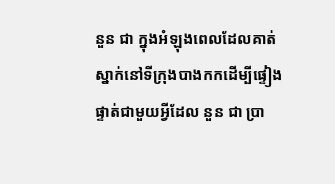នួន ជា ក្នុងអំឡុងពេលដែលគាត់ស្នាក់នៅទីក្រុងបាងកកដើម្បីផ្ទៀងផ្ទាត់ជាមួយអ្វីដែល នួន ជា ប្រា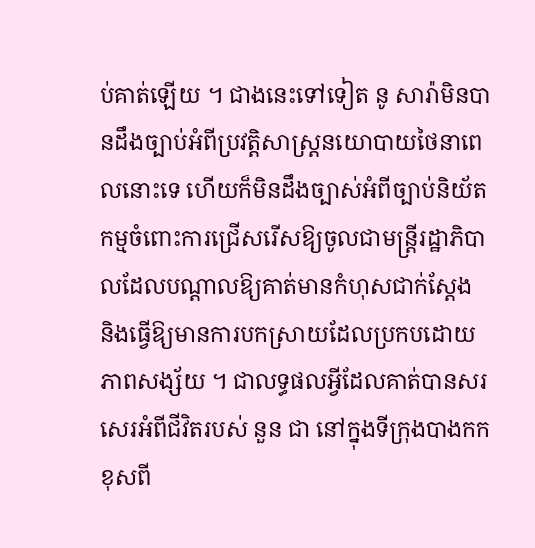ប់គាត់ឡើយ ។ ជាងនេះទៅទៀត នូ សារ៉ាមិនបានដឹងច្បាប់អំពីប្រវត្ដិសាស្ដ្រនយោបាយថៃនាពេលនោះទេ ហើយក៏មិនដឹងច្បាស់អំពីច្បាប់និយ័តកម្មចំពោះការជ្រើសរើសឱ្យចូលជាមន្ដ្រីរដ្ឋាភិបាលដែលបណ្ដាលឱ្យគាត់មានកំហុសជាក់ស្ដែង និងធ្វើឱ្យមានការបកស្រាយដែលប្រកបដោយភាពសង្ស័យ ។ ជាលទ្ធផលអ្វីដែលគាត់បានសរសេរអំពីជីវិតរបស់ នួន ជា នៅក្នុងទីក្រុងបាងកកខុសពី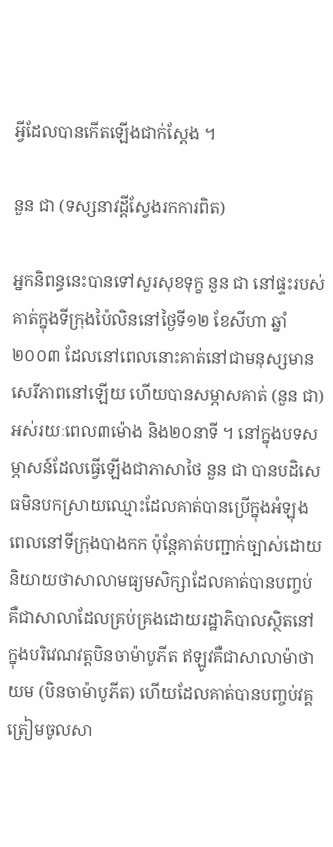អ្វីដែលបានកើតឡើងជាក់ស្ដែង ។

នួន ជា (ទស្សនាវដ្ដីស្វែងរកការពិត)

អ្នកនិពន្ធនេះបានទៅសួរសុខទុក្ខ នួន ជា នៅផ្ទះរបស់គាត់ក្នុងទីក្រុងប៉ៃលិននៅថ្ងៃទី១២ ខែសីហា ឆ្នាំ២០០៣ ដែលនៅពេលនោះគាត់នៅជាមនុស្សមានសេរីភាពនៅឡើយ ហើយបានសម្ភាសគាត់ (នួន ជា) អស់រយៈពេល៣ម៉ោង និង២០នាទី ។ នៅក្នុងបទសម្ភាសន៍ដែលធ្វើឡើងជាភាសាថៃ នួន ជា បានបដិសេធមិនបកស្រាយឈ្មោះដែលគាត់បានប្រើក្នុងអំឡុងពេលនៅទីក្រុងបាងកក ប៉ុន្ដែគាត់បញ្ជាក់ច្បាស់ដោយនិយាយថាសាលាមធ្យមសិក្សាដែលគាត់បានបញ្ចប់គឺជាសាលាដែលគ្រប់គ្រងដោយរដ្ឋាភិបាលស្ថិតនៅក្នុងបរិវេណវត្ដបិនចាម៉ាបូភីត ឥឡូវគឺជាសាលាម៉ាថាយម (បិនចាម៉ាបូភីត) ហើយដែលគាត់បានបញ្ចប់វគ្គត្រៀមចូលសា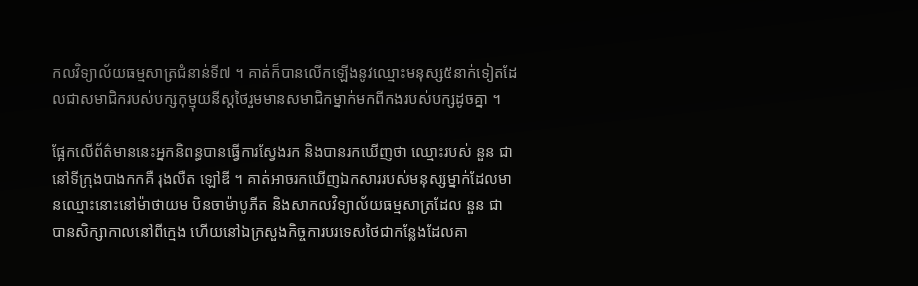កលវិទ្យាល័យធម្មសាត្រជំនាន់ទី៧ ។ គាត់ក៏បានលើកឡើងនូវឈ្មោះមនុស្ស៥នាក់ទៀតដែលជាសមាជិករបស់បក្សកុម្មុយនីស្តថៃរួមមានសមាជិកម្នាក់មកពីកងរបស់បក្សដូចគ្នា ។

ផ្អែកលើព័ត៌មាននេះអ្នកនិពន្ធបានធ្វើការស្វែងរក និងបានរកឃើញថា ឈ្មោះរបស់ នួន ជា នៅទីក្រុងបាងកកគឺ រុងលឺត ឡៅឌី ។ គាត់អាចរកឃើញឯកសាររបស់មនុស្សម្នាក់ដែលមានឈ្មោះនោះនៅម៉ាថាយម បិនចាម៉ាបូភីត និងសាកលវិទ្យាល័យធម្មសាត្រដែល នួន ជា បានសិក្សាកាលនៅពីក្មេង ហើយនៅឯក្រសួងកិច្ចការបរទេសថៃជាកន្លែងដែលគា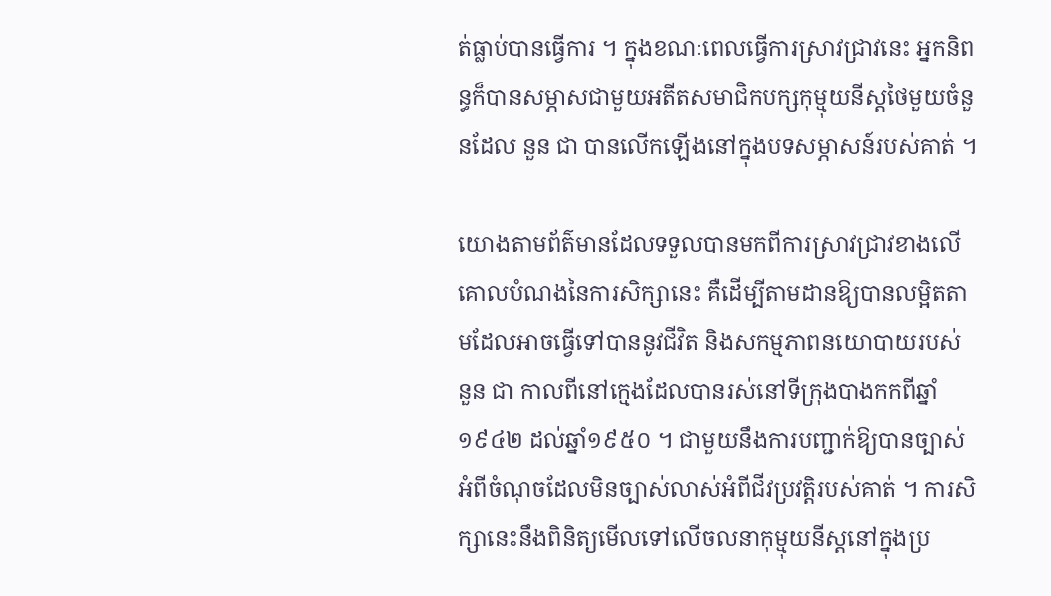ត់ធ្លាប់បានធ្វើការ ។ ក្នុងខណៈពេលធ្វើការស្រាវជ្រាវនេះ អ្នកនិពន្ធក៏បានសម្ភាសជាមួយអតីតសមាជិកបក្សកុម្មុយនីស្ដថៃមួយចំនួនដែល នួន ជា បានលើកឡើងនៅក្នុងបទសម្ភាសន៍របស់គាត់ ។

យោងតាមព័ត៌មានដែលទទួលបានមកពីការស្រាវជ្រាវខាងលើ គោលបំណងនៃការសិក្សានេះ គឺដើម្បីតាមដានឱ្យបានលម្អិតតាមដែលអាចធ្វើទៅបាននូវជីវិត និងសកម្មភាពនយោបាយរបស់ នួន ជា កាលពីនៅក្មេងដែលបានរស់នៅទីក្រុងបាងកកពីឆ្នាំ១៩៤២ ដល់ឆ្នាំ១៩៥០ ។ ជាមួយនឹងការបញ្ជាក់ឱ្យបានច្បាស់អំពីចំណុចដែលមិនច្បាស់លាស់អំពីជីវប្រវត្ដិរបស់គាត់ ។ ការសិក្សានេះនឹងពិនិត្យមើលទៅលើចលនាកុម្មុយនីស្ដនៅក្នុងប្រ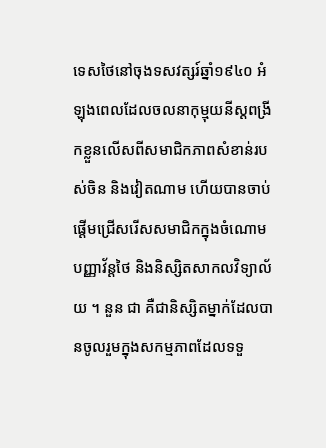ទេសថៃនៅចុងទសវត្សរ៍ឆ្នាំ១៩៤០ អំឡុងពេលដែលចលនាកុម្មុយនីស្ដពង្រីកខ្លួនលើសពីសមាជិកភាពសំខាន់របស់ចិន និងវៀតណាម ហើយបានចាប់ផ្ដើមជ្រើសរើសសមាជិកក្នុងចំណោមបញ្ញាវ័ន្ដថៃ និងនិស្សិតសាកលវិទ្យាល័យ ។ នួន ជា គឺជានិស្សិតម្នាក់ដែលបានចូលរួមក្នុងសកម្មភាពដែលទទួ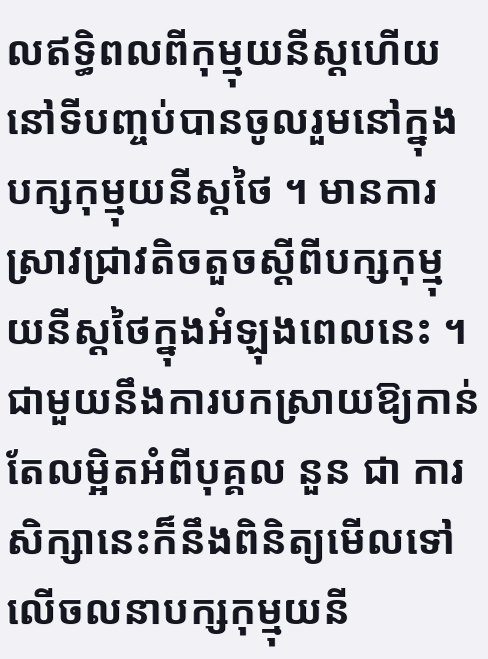លឥទ្ធិពលពីកុម្មុយនីស្ដហើយនៅទីបញ្ចប់បានចូលរួមនៅក្នុងបក្សកុម្មុយនីស្ដថៃ ។ មានការស្រាវជ្រាវតិចតួចស្ដីពីបក្សកុម្មុយនីស្ដថៃក្នុងអំឡុងពេលនេះ ។ ជាមួយនឹងការបកស្រាយឱ្យកាន់តែលម្អិតអំពីបុគ្គល នួន ជា ការសិក្សានេះក៏នឹងពិនិត្យមើលទៅលើចលនាបក្សកុម្មុយនី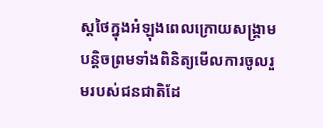ស្ដថៃក្នុងអំឡុងពេលក្រោយសង្គ្រាមបន្ដិចព្រមទាំងពិនិត្យមើលការចូលរួមរបស់ជនជាតិដែ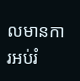លមានការអប់រំ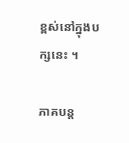ខ្ពស់នៅក្នុងបក្សនេះ ។

ភាគបន្ត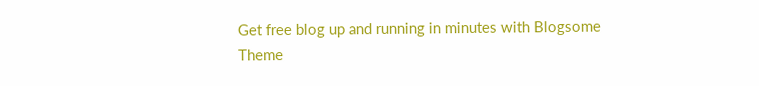Get free blog up and running in minutes with Blogsome
Theme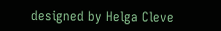designed by Helga Cleve